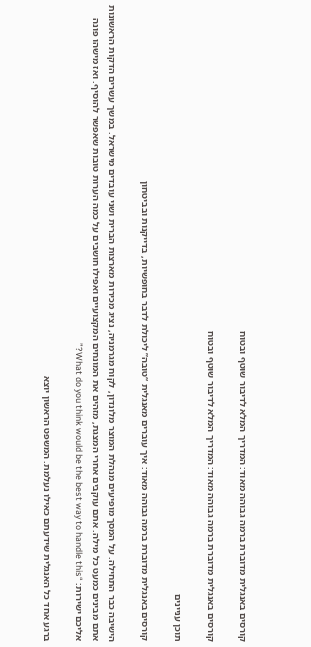קורסים באנגלית מדוברת ברמה גבוהה מאוד: המדריך המלא לדיבור שוטף ובטוח

קורסים באנגלית מדוברת ברמה גבוהה מאוד: המדריך המלא לדיבור שוטף ובטוח

תוכן עניינים

קורסים באנגלית מדוברת ברמה גבוהה מאוד: איך עוברים מאנגלית “טובה” ליכולת לדבר בחופשיות, בדייקנות ובביטחון

הישיבה כבר התחילה. על המסך מופיעים מנהלת המוצר מלונדון, לקוח מגרמניה, נציג מכירות מארצות הברית ושני עובדים מישראל. במשך עשרים הדקות הראשונות אתם מבינים כמעט כל מילה. אתם עוקבים אחרי המצגת, מזהים את המונחים המקצועיים ואפילו חושבים על כמה הערות טובות שאפשר להוסיף. ואז מישהו פונה אליכם ישירות: “What do you think would be the best way to handle this?”

ברגע אחד כל האנגלית שידעתם כאילו נעלמת. המשפט הראשון יוצא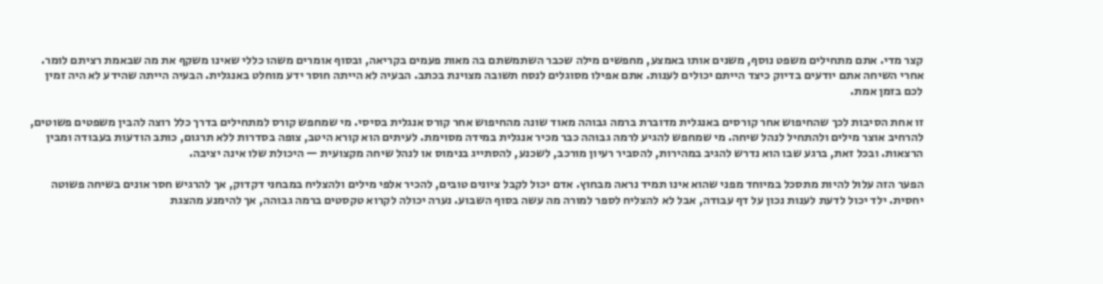קצר מדי. אתם מתחילים משפט נוסף, משנים אותו באמצע, מחפשים מילה שכבר השתמשתם בה מאות פעמים בקריאה, ובסוף אומרים משהו כללי שאינו משקף את מה שבאמת רציתם לומר. אחרי השיחה אתם יודעים בדיוק כיצד הייתם יכולים לענות. אתם אפילו מסוגלים לנסח תשובה מצוינת בכתב. הבעיה לא הייתה חוסר ידע מוחלט באנגלית. הבעיה הייתה שהידע לא היה זמין לכם בזמן אמת.

זו אחת הסיבות לכך שהחיפוש אחר קורסים באנגלית מדוברת ברמה גבוהה מאוד שונה מהחיפוש אחר קורס אנגלית בסיסי. מי שמחפש קורס למתחילים בדרך כלל רוצה להבין משפטים פשוטים, להרחיב אוצר מילים ולהתחיל לנהל שיחה. מי שמחפש להגיע לרמה גבוהה כבר מכיר אנגלית במידה מסוימת. לעיתים הוא קורא היטב, צופה בסדרות ללא תרגום, כותב הודעות בעבודה ומבין הרצאות. ובכל זאת, ברגע שבו הוא נדרש להגיב במהירות, להסביר רעיון מורכב, לשכנע, להסתייג בנימוס או לנהל שיחה מקצועית — היכולת שלו אינה יציבה.

הפער הזה עלול להיות מתסכל במיוחד מפני שהוא אינו תמיד נראה מבחוץ. אדם יכול לקבל ציונים טובים, להכיר אלפי מילים ולהצליח במבחני דקדוק, אך להרגיש חסר אונים בשיחה פשוטה יחסית. ילד יכול לדעת לענות נכון על דף עבודה, אבל לא להצליח לספר למורה מה עשה בסוף השבוע. נערה יכולה לקרוא טקסטים ברמה גבוהה, אך להימנע מהצגת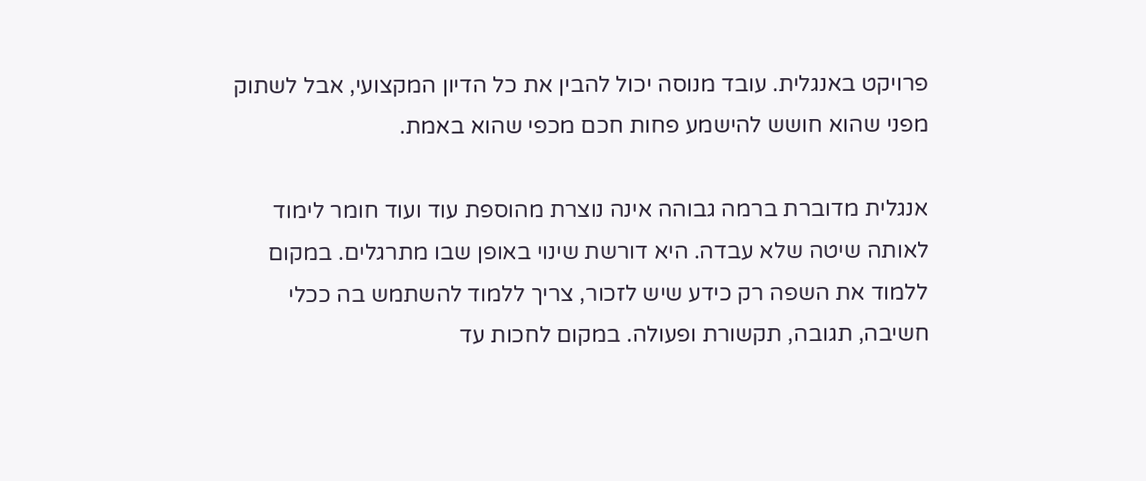פרויקט באנגלית. עובד מנוסה יכול להבין את כל הדיון המקצועי, אבל לשתוק מפני שהוא חושש להישמע פחות חכם מכפי שהוא באמת.

אנגלית מדוברת ברמה גבוהה אינה נוצרת מהוספת עוד ועוד חומר לימוד לאותה שיטה שלא עבדה. היא דורשת שינוי באופן שבו מתרגלים. במקום ללמוד את השפה רק כידע שיש לזכור, צריך ללמוד להשתמש בה ככלי חשיבה, תגובה, תקשורת ופעולה. במקום לחכות עד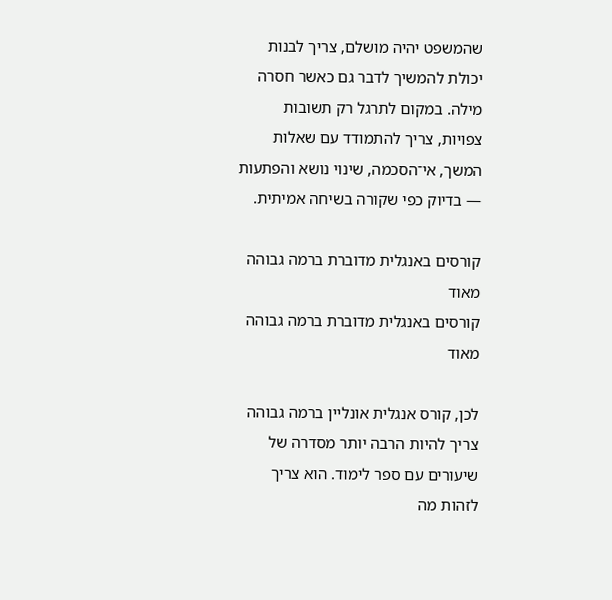שהמשפט יהיה מושלם, צריך לבנות יכולת להמשיך לדבר גם כאשר חסרה מילה. במקום לתרגל רק תשובות צפויות, צריך להתמודד עם שאלות המשך, אי־הסכמה, שינוי נושא והפתעות — בדיוק כפי שקורה בשיחה אמיתית.

קורסים באנגלית מדוברת ברמה גבוהה מאוד
קורסים באנגלית מדוברת ברמה גבוהה מאוד

לכן, קורס אנגלית אונליין ברמה גבוהה צריך להיות הרבה יותר מסדרה של שיעורים עם ספר לימוד. הוא צריך לזהות מה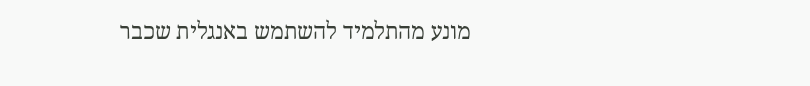מונע מהתלמיד להשתמש באנגלית שכבר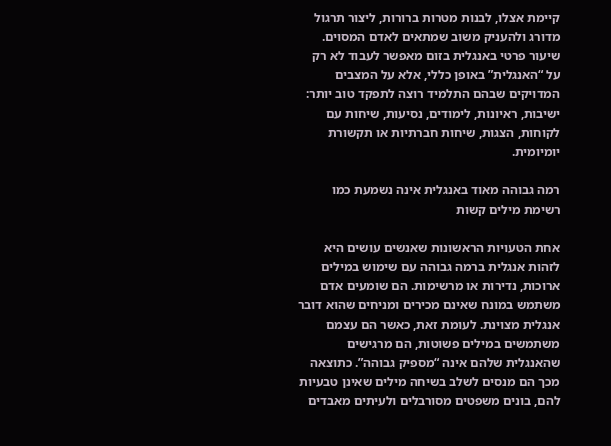קיימת אצלו, לבנות מטרות ברורות, ליצור תרגול מדורג ולהעניק משוב שמתאים לאדם המסוים. שיעור פרטי באנגלית בזום מאפשר לעבוד לא רק על “האנגלית” באופן כללי, אלא על המצבים המדויקים שבהם התלמיד רוצה לתפקד טוב יותר: ישיבות, ראיונות, לימודים, נסיעות, שיחות עם לקוחות, הצגות, שיחות חברתיות או תקשורת יומיומית.

רמה גבוהה מאוד באנגלית אינה נשמעת כמו רשימת מילים קשות

אחת הטעויות הראשונות שאנשים עושים היא לזהות אנגלית ברמה גבוהה עם שימוש במילים ארוכות, נדירות או מרשימות. הם שומעים אדם משתמש במונח שאינם מכירים ומניחים שהוא דובר אנגלית מצוינת. לעומת זאת, כאשר הם עצמם משתמשים במילים פשוטות, הם מרגישים שהאנגלית שלהם אינה “מספיק גבוהה”. כתוצאה מכך הם מנסים לשלב בשיחה מילים שאינן טבעיות להם, בונים משפטים מסורבלים ולעיתים מאבדים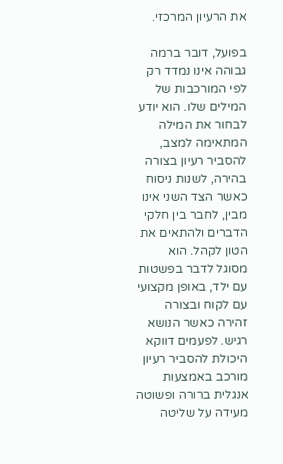את הרעיון המרכזי.

בפועל, דובר ברמה גבוהה אינו נמדד רק לפי המורכבות של המילים שלו. הוא יודע לבחור את המילה המתאימה למצב, להסביר רעיון בצורה בהירה, לשנות ניסוח כאשר הצד השני אינו מבין, לחבר בין חלקי הדברים ולהתאים את הטון לקהל. הוא מסוגל לדבר בפשטות עם ילד, באופן מקצועי עם לקוח ובצורה זהירה כאשר הנושא רגיש. לפעמים דווקא היכולת להסביר רעיון מורכב באמצעות אנגלית ברורה ופשוטה מעידה על שליטה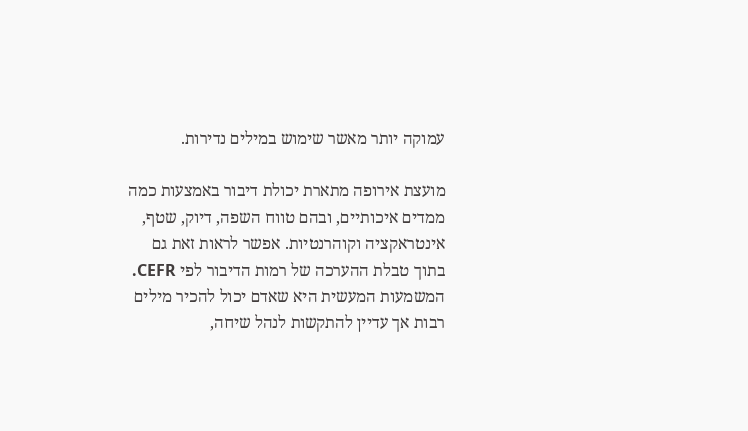עמוקה יותר מאשר שימוש במילים נדירות.

מועצת אירופה מתארת יכולת דיבור באמצעות כמה ממדים איכותיים, ובהם טווח השפה, דיוק, שטף, אינטראקציה וקוהרנטיות. אפשר לראות זאת גם בתוך טבלת ההערכה של רמות הדיבור לפי CEFR. המשמעות המעשית היא שאדם יכול להכיר מילים רבות אך עדיין להתקשות לנהל שיחה,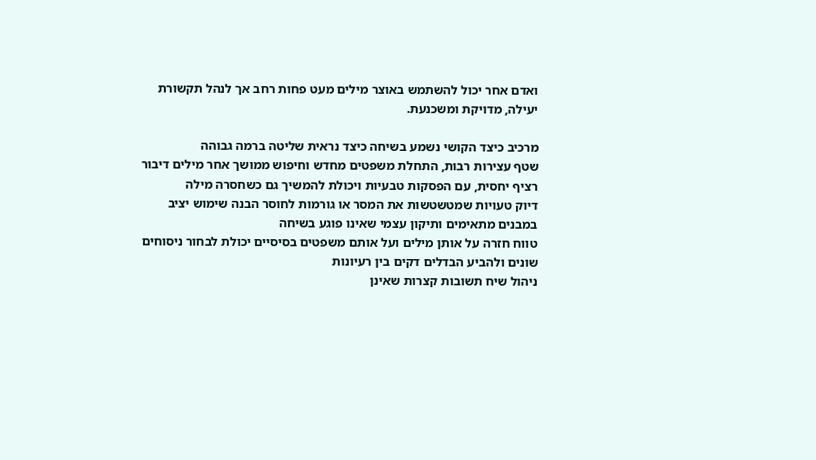ואדם אחר יכול להשתמש באוצר מילים מעט פחות רחב אך לנהל תקשורת יעילה, מדויקת ומשכנעת.

מרכיב כיצד הקושי נשמע בשיחה כיצד נראית שליטה ברמה גבוהה
שטף עצירות רבות, התחלת משפטים מחדש וחיפוש ממושך אחר מילים דיבור רציף יחסית, עם הפסקות טבעיות ויכולת להמשיך גם כשחסרה מילה
דיוק טעויות שמטשטשות את המסר או גורמות לחוסר הבנה שימוש יציב במבנים מתאימים ותיקון עצמי שאינו פוגע בשיחה
טווח חזרה על אותן מילים ועל אותם משפטים בסיסיים יכולת לבחור ניסוחים שונים ולהביע הבדלים דקים בין רעיונות
ניהול שיח תשובות קצרות שאינן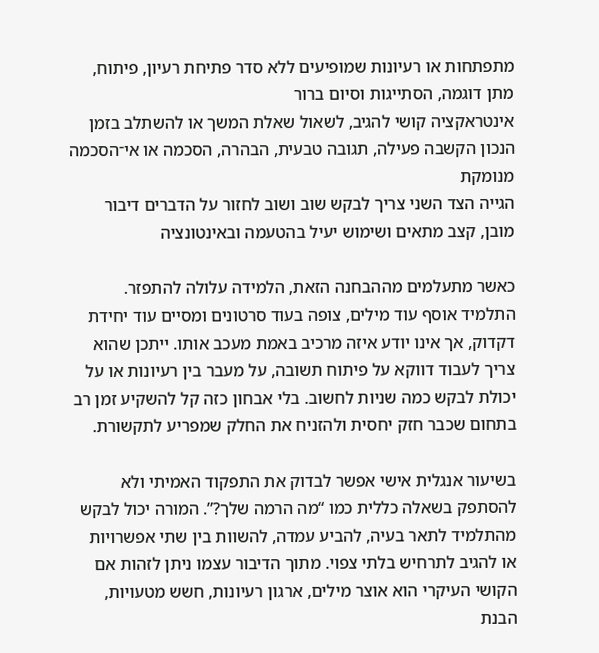מתפתחות או רעיונות שמופיעים ללא סדר פתיחת רעיון, פיתוח, מתן דוגמה, הסתייגות וסיום ברור
אינטראקציה קושי להגיב, לשאול שאלת המשך או להשתלב בזמן הנכון הקשבה פעילה, תגובה טבעית, הבהרה, הסכמה או אי־הסכמה מנומקת
הגייה הצד השני צריך לבקש שוב ושוב לחזור על הדברים דיבור מובן, קצב מתאים ושימוש יעיל בהטעמה ובאינטונציה

כאשר מתעלמים מההבחנה הזאת, הלמידה עלולה להתפזר. התלמיד אוסף עוד מילים, צופה בעוד סרטונים ומסיים עוד יחידת דקדוק, אך אינו יודע איזה מרכיב באמת מעכב אותו. ייתכן שהוא צריך לעבוד דווקא על פיתוח תשובה, על מעבר בין רעיונות או על יכולת לבקש כמה שניות לחשוב. בלי אבחון כזה קל להשקיע זמן רב בתחום שכבר חזק יחסית ולהזניח את החלק שמפריע לתקשורת.

בשיעור אנגלית אישי אפשר לבדוק את התפקוד האמיתי ולא להסתפק בשאלה כללית כמו “מה הרמה שלך?”. המורה יכול לבקש מהתלמיד לתאר בעיה, להביע עמדה, להשוות בין שתי אפשרויות או להגיב לתרחיש בלתי צפוי. מתוך הדיבור עצמו ניתן לזהות אם הקושי העיקרי הוא אוצר מילים, ארגון רעיונות, חשש מטעויות, הבנת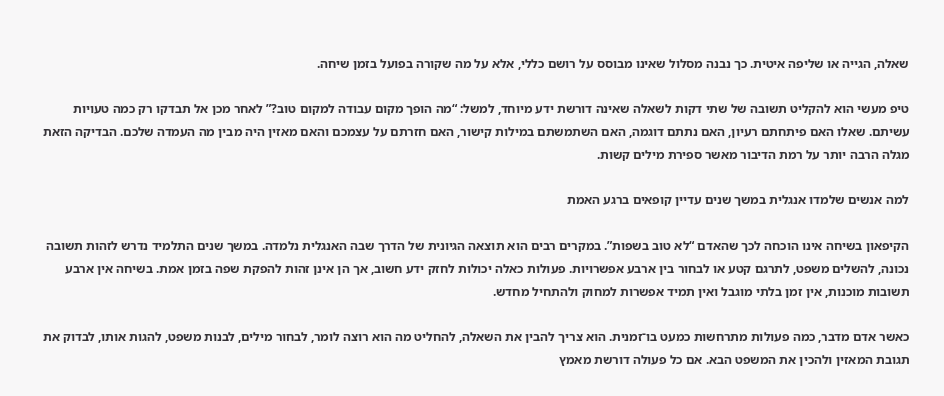שאלה, הגייה או שליפה איטית. כך נבנה מסלול שאינו מבוסס על רושם כללי, אלא על מה שקורה בפועל בזמן שיחה.

טיפ מעשי הוא להקליט תשובה של שתי דקות לשאלה שאינה דורשת ידע מיוחד, למשל: “מה הופך מקום עבודה למקום טוב?” לאחר מכן אל תבדקו רק כמה טעויות עשיתם. שאלו האם פיתחתם רעיון, האם נתתם דוגמה, האם השתמשתם במילות קישור, האם חזרתם על עצמכם והאם מאזין היה מבין מה העמדה שלכם. הבדיקה הזאת מגלה הרבה יותר על רמת הדיבור מאשר ספירת מילים קשות.

למה אנשים שלמדו אנגלית במשך שנים עדיין קופאים ברגע האמת

הקיפאון בשיחה אינו הוכחה לכך שהאדם “לא טוב בשפות”. במקרים רבים הוא תוצאה הגיונית של הדרך שבה האנגלית נלמדה. במשך שנים התלמיד נדרש לזהות תשובה נכונה, להשלים משפט, לתרגם קטע או לבחור בין ארבע אפשרויות. פעולות כאלה יכולות לחזק ידע חשוב, אך הן אינן זהות להפקת שפה בזמן אמת. בשיחה אין ארבע תשובות מוכנות, אין זמן בלתי מוגבל ואין תמיד אפשרות למחוק ולהתחיל מחדש.

כאשר אדם מדבר, כמה פעולות מתרחשות כמעט בו־זמנית. הוא צריך להבין את השאלה, להחליט מה הוא רוצה לומר, לבחור מילים, לבנות משפט, להגות אותו, לבדוק את תגובת המאזין ולהכין את המשפט הבא. אם כל פעולה דורשת מאמץ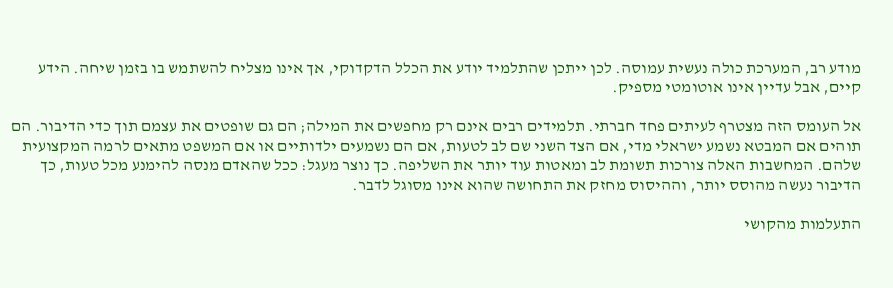מודע רב, המערכת כולה נעשית עמוסה. לכן ייתכן שהתלמיד יודע את הכלל הדקדוקי, אך אינו מצליח להשתמש בו בזמן שיחה. הידע קיים, אבל עדיין אינו אוטומטי מספיק.

אל העומס הזה מצטרף לעיתים פחד חברתי. תלמידים רבים אינם רק מחפשים את המילה; הם גם שופטים את עצמם תוך כדי הדיבור. הם תוהים אם המבטא נשמע ישראלי מדי, אם הצד השני שם לב לטעות, אם הם נשמעים ילדותיים או אם המשפט מתאים לרמה המקצועית שלהם. המחשבות האלה צורכות תשומת לב ומאטות עוד יותר את השליפה. כך נוצר מעגל: ככל שהאדם מנסה להימנע מכל טעות, כך הדיבור נעשה מהוסס יותר, וההיסוס מחזק את התחושה שהוא אינו מסוגל לדבר.

התעלמות מהקושי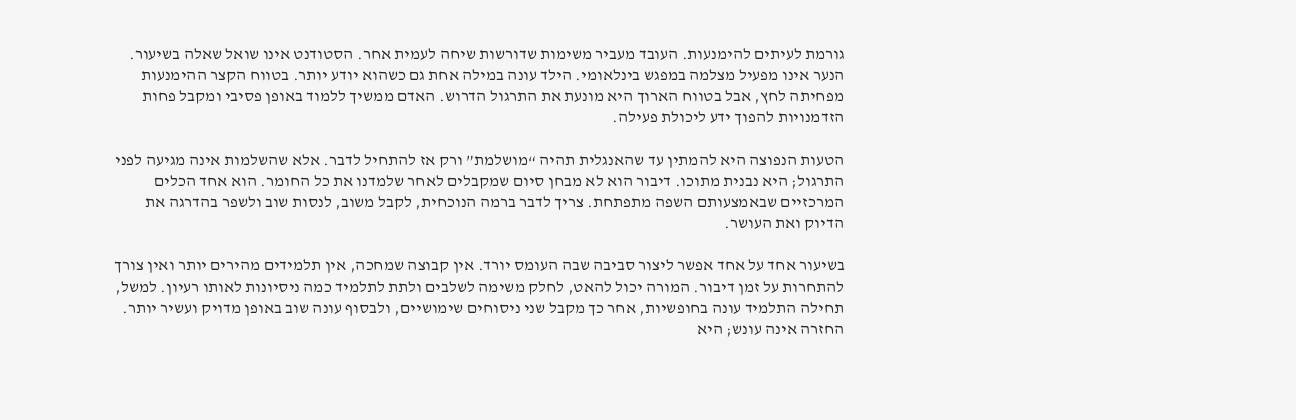גורמת לעיתים להימנעות. העובד מעביר משימות שדורשות שיחה לעמית אחר. הסטודנט אינו שואל שאלה בשיעור. הנער אינו מפעיל מצלמה במפגש בינלאומי. הילד עונה במילה אחת גם כשהוא יודע יותר. בטווח הקצר ההימנעות מפחיתה לחץ, אבל בטווח הארוך היא מונעת את התרגול הדרוש. האדם ממשיך ללמוד באופן פסיבי ומקבל פחות הזדמנויות להפוך ידע ליכולת פעילה.

הטעות הנפוצה היא להמתין עד שהאנגלית תהיה “מושלמת” ורק אז להתחיל לדבר. אלא שהשלמות אינה מגיעה לפני התרגול; היא נבנית מתוכו. דיבור הוא לא מבחן סיום שמקבלים לאחר שלמדנו את כל החומר. הוא אחד הכלים המרכזיים שבאמצעותם השפה מתפתחת. צריך לדבר ברמה הנוכחית, לקבל משוב, לנסות שוב ולשפר בהדרגה את הדיוק ואת העושר.

בשיעור אחד על אחד אפשר ליצור סביבה שבה העומס יורד. אין קבוצה שמחכה, אין תלמידים מהירים יותר ואין צורך להתחרות על זמן דיבור. המורה יכול להאט, לחלק משימה לשלבים ולתת לתלמיד כמה ניסיונות לאותו רעיון. למשל, תחילה התלמיד עונה בחופשיות, אחר כך מקבל שני ניסוחים שימושיים, ולבסוף עונה שוב באופן מדויק ועשיר יותר. החזרה אינה עונש; היא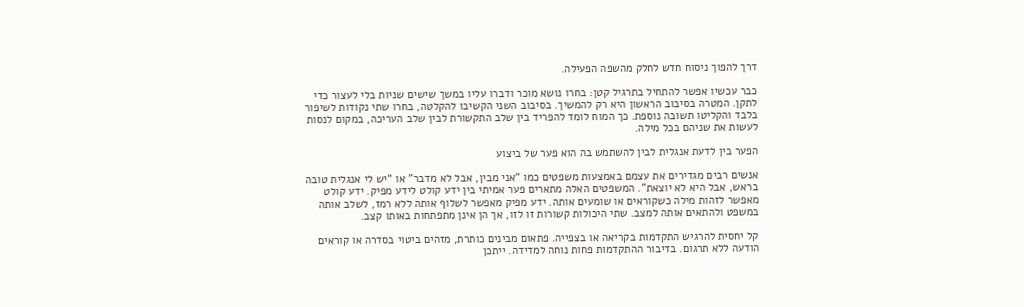דרך להפוך ניסוח חדש לחלק מהשפה הפעילה.

כבר עכשיו אפשר להתחיל בתרגיל קטן: בחרו נושא מוכר ודברו עליו במשך שישים שניות בלי לעצור כדי לתקן. המטרה בסיבוב הראשון היא רק להמשיך. בסיבוב השני הקשיבו להקלטה, בחרו שתי נקודות לשיפור בלבד והקליטו תשובה נוספת. כך המוח לומד להפריד בין שלב התקשורת לבין שלב העריכה, במקום לנסות לעשות את שניהם בכל מילה.

הפער בין לדעת אנגלית לבין להשתמש בה הוא פער של ביצוע

אנשים רבים מגדירים את עצמם באמצעות משפטים כמו “אני מבין, אבל לא מדבר” או “יש לי אנגלית טובה בראש, אבל היא לא יוצאת”. המשפטים האלה מתארים פער אמיתי בין ידע קולט לידע מפיק. ידע קולט מאפשר לזהות מילה כשקוראים או שומעים אותה. ידע מפיק מאפשר לשלוף אותה ללא רמז, לשלב אותה במשפט ולהתאים אותה למצב. שתי היכולות קשורות זו לזו, אך הן אינן מתפתחות באותו קצב.

קל יחסית להרגיש התקדמות בקריאה או בצפייה. פתאום מבינים כותרת, מזהים ביטוי בסדרה או קוראים הודעה ללא תרגום. בדיבור ההתקדמות פחות נוחה למדידה. ייתכן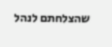שהצלחתם לנהל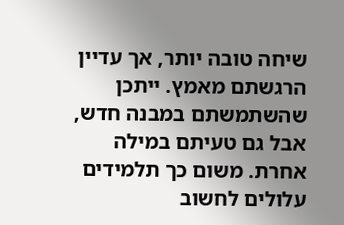שיחה טובה יותר, אך עדיין הרגשתם מאמץ. ייתכן שהשתמשתם במבנה חדש, אבל גם טעיתם במילה אחרת. משום כך תלמידים עלולים לחשוב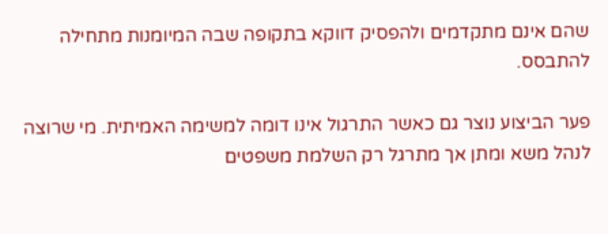שהם אינם מתקדמים ולהפסיק דווקא בתקופה שבה המיומנות מתחילה להתבסס.

פער הביצוע נוצר גם כאשר התרגול אינו דומה למשימה האמיתית. מי שרוצה לנהל משא ומתן אך מתרגל רק השלמת משפטים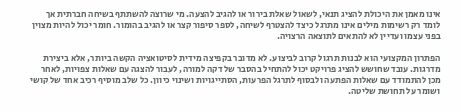אינו מאמן את היכולת להציג תנאי, לשאול שאלת בירור או להגיב להצעה. מי שרוצה להשתתף בשיחה חברתית אך לומד רק רשימות מילים אינו מתרגל כיצד להצטרף לשיחה, לספר סיפור קצר או להגיב בהומור. חומר יכול להיות מצוין בפני עצמו ועדיין לא להתאים לתוצאה הרצויה.

הפתרון המקצועי הוא לבנות תרגול קרוב לביצוע. לא מדובר בקפיצה מידית לסיטואציה הקשה ביותר, אלא ביצירת מדרגות. עובד שחושש להציג פרויקט יכול להתחיל בהסבר של דקה למורה, לעבור להצגה עם שאלות צפויות, לאחר מכן להתמודד עם שאלות הפתעה ולבסוף לתרגל הפרעות, הסתייגויות ושינוי כיוון. כל שלב מוסיף רכיב אחד של קושי ושומר על תחושת שליטה.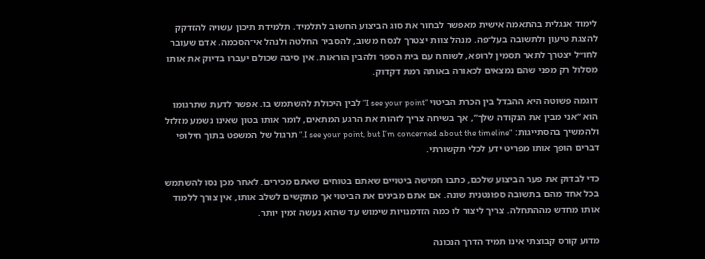לימוד אנגלית בהתאמה אישית מאפשר לבחור את סוג הביצוע החשוב לתלמיד. תלמידת תיכון עשויה להזדקק להצגת טיעון ולתשובה בעל־פה. מנהל צוות יצטרך לנסח משוב, להסביר החלטה ולנהל אי־הסכמה. אדם שעובר לחו״ל יצטרך לתאר תסמין לרופא, לשוחח עם בית הספר ולהבין הוראות. אין סיבה שכולם יעברו בדיוק את אותו מסלול רק מפני שהם נמצאים לכאורה באותה רמת דקדוק.

דוגמה פשוטה היא ההבדל בין הכרת הביטוי “I see your point” לבין היכולת להשתמש בו. אפשר לדעת שתרגומו הוא “אני מבין את הנקודה שלך”, אך בשיחה צריך לזהות את הרגע המתאים, לומר אותו בטון שאינו נשמע מזלזל ולהמשיך בהסתייגות: “I see your point, but I’m concerned about the timeline.” תרגול של המשפט בתוך חילופי דברים הופך אותו מפריט ידע לכלי תקשורתי.

כדי לבדוק את פער הביצוע שלכם, כתבו חמישה ביטויים שאתם בטוחים שאתם מכירים. לאחר מכן נסו להשתמש בכל אחד מהם בתשובה ספונטנית שונה. אם אתם מבינים את הביטוי אך מתקשים לשלב אותו, אין צורך ללמוד אותו מחדש מההתחלה. צריך ליצור לו כמה הזדמנויות שימוש עד שהוא נעשה זמין יותר.

מדוע קורס קבוצתי אינו תמיד הדרך הנכונה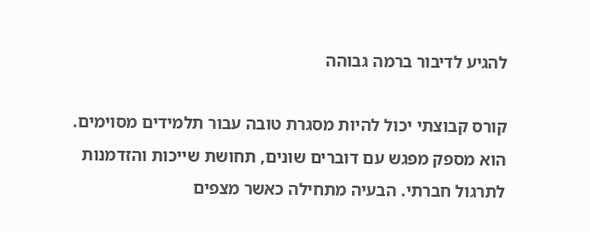להגיע לדיבור ברמה גבוהה

קורס קבוצתי יכול להיות מסגרת טובה עבור תלמידים מסוימים. הוא מספק מפגש עם דוברים שונים, תחושת שייכות והזדמנות לתרגול חברתי. הבעיה מתחילה כאשר מצפים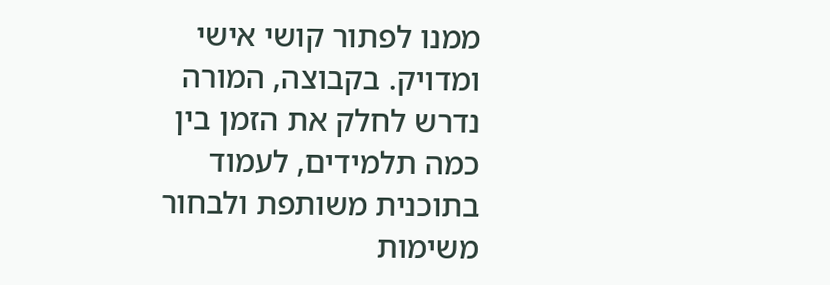ממנו לפתור קושי אישי ומדויק. בקבוצה, המורה נדרש לחלק את הזמן בין כמה תלמידים, לעמוד בתוכנית משותפת ולבחור משימות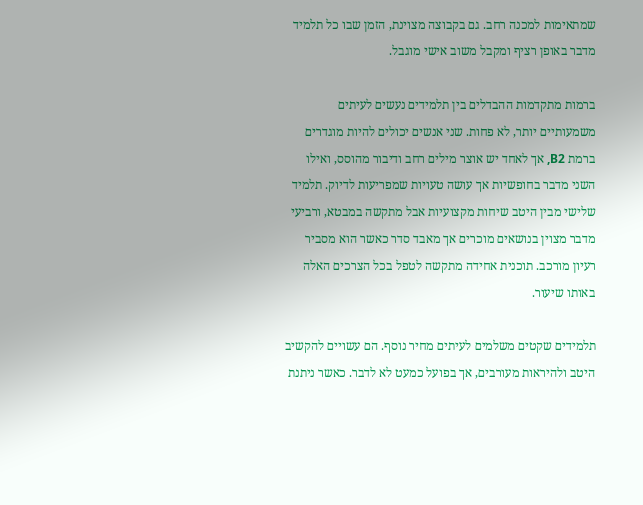שמתאימות למכנה רחב. גם בקבוצה מצוינת, הזמן שבו כל תלמיד מדבר באופן רציף ומקבל משוב אישי מוגבל.

ברמות מתקדמות ההבדלים בין תלמידים נעשים לעיתים משמעותיים יותר, לא פחות. שני אנשים יכולים להיות מוגדרים ברמת B2, אך לאחד יש אוצר מילים רחב ודיבור מהוסס, ואילו השני מדבר בחופשיות אך עושה טעויות שמפריעות לדיוק. תלמיד שלישי מבין היטב שיחות מקצועיות אבל מתקשה במבטא, ורביעי מדבר מצוין בנושאים מוכרים אך מאבד סדר כאשר הוא מסביר רעיון מורכב. תוכנית אחידה מתקשה לטפל בכל הצרכים האלה באותו שיעור.

תלמידים שקטים משלמים לעיתים מחיר נוסף. הם עשויים להקשיב היטב ולהיראות מעורבים, אך בפועל כמעט לא לדבר. כאשר ניתנת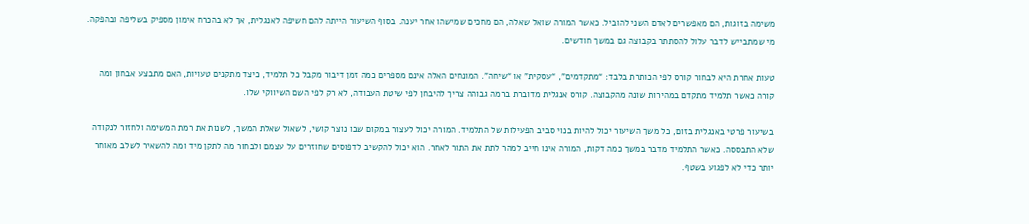משימה בזוגות, הם מאפשרים לאדם השני להוביל. כאשר המורה שואל שאלה, הם מחכים שמישהו אחר יענה. בסוף השיעור הייתה להם חשיפה לאנגלית, אך לא בהכרח אימון מספיק בשליפה ובהפקה. מי שמתבייש לדבר עלול להסתתר בקבוצה גם במשך חודשים.

טעות אחרת היא לבחור קורס לפי הכותרת בלבד: “מתקדמים”, “עסקית” או “שיחה”. המונחים האלה אינם מספרים כמה זמן דיבור מקבל כל תלמיד, כיצד מתקנים טעויות, האם מתבצע אבחון ומה קורה כאשר תלמיד מתקדם במהירות שונה מהקבוצה. קורס אנגלית מדוברת ברמה גבוהה צריך להיבחן לפי שיטת העבודה, לא רק לפי השם השיווקי שלו.

בשיעור פרטי באנגלית בזום, כל משך השיעור יכול להיות בנוי סביב הפעילות של התלמיד. המורה יכול לעצור במקום שבו נוצר קושי, לשאול שאלת המשך, לשנות את רמת המשימה ולחזור לנקודה שלא התבססה. כאשר התלמיד מדבר במשך כמה דקות, המורה אינו חייב למהר לתת את התור לאחר. הוא יכול להקשיב לדפוסים שחוזרים על עצמם ולבחור מה לתקן מיד ומה להשאיר לשלב מאוחר יותר כדי לא לפגוע בשטף.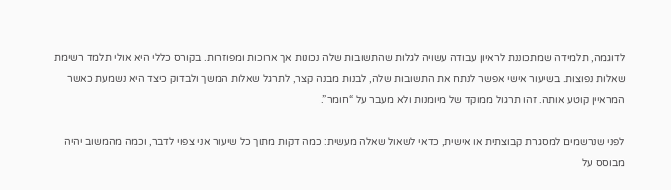לדוגמה, תלמידה שמתכוננת לראיון עבודה עשויה לגלות שהתשובות שלה נכונות אך ארוכות ומפוזרות. בקורס כללי היא אולי תלמד רשימת שאלות נפוצות. בשיעור אישי אפשר לנתח את התשובות שלה, לבנות מבנה קצר, לתרגל שאלות המשך ולבדוק כיצד היא נשמעת כאשר המראיין קוטע אותה. זהו תרגול ממוקד של מיומנות ולא מעבר על “חומר”.

לפני שנרשמים למסגרת קבוצתית או אישית, כדאי לשאול שאלה מעשית: כמה דקות מתוך כל שיעור אני צפוי לדבר, וכמה מהמשוב יהיה מבוסס על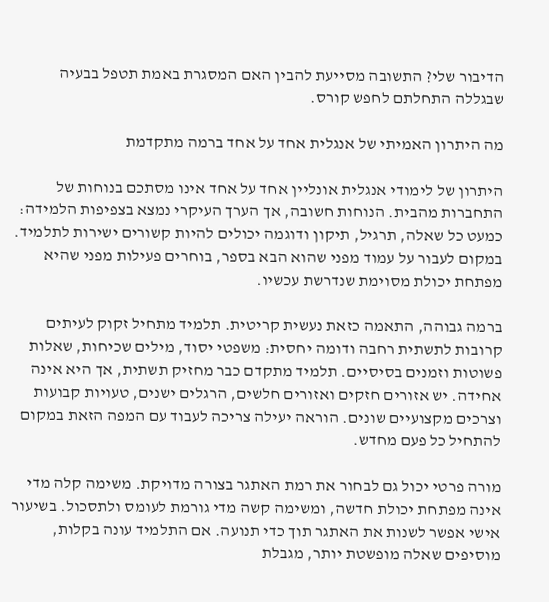הדיבור שלי? התשובה מסייעת להבין האם המסגרת באמת תטפל בבעיה שבגללה התחלתם לחפש קורס.

מה היתרון האמיתי של אנגלית אחד על אחד ברמה מתקדמת

היתרון של לימודי אנגלית אונליין אחד על אחד אינו מסתכם בנוחות של התחברות מהבית. הנוחות חשובה, אך הערך העיקרי נמצא בצפיפות הלמידה: כמעט כל שאלה, תרגיל, תיקון ודוגמה יכולים להיות קשורים ישירות לתלמיד. במקום לעבור על עמוד מפני שהוא הבא בספר, בוחרים פעילות מפני שהיא מפתחת יכולת מסוימת שנדרשת עכשיו.

ברמה גבוהה, התאמה כזאת נעשית קריטית. תלמיד מתחיל זקוק לעיתים קרובות לתשתית רחבה ודומה יחסית: משפטי יסוד, מילים שכיחות, שאלות פשוטות וזמנים בסיסיים. תלמיד מתקדם כבר מחזיק תשתית, אך היא אינה אחידה. יש אזורים חזקים ואזורים חלשים, הרגלים ישנים, טעויות קבועות וצרכים מקצועיים שונים. הוראה יעילה צריכה לעבוד עם המפה הזאת במקום להתחיל כל פעם מחדש.

מורה פרטי יכול גם לבחור את רמת האתגר בצורה מדויקת. משימה קלה מדי אינה מפתחת יכולת חדשה, ומשימה קשה מדי גורמת לעומס ולתסכול. בשיעור אישי אפשר לשנות את האתגר תוך כדי תנועה. אם התלמיד עונה בקלות, מוסיפים שאלה מופשטת יותר, מגבלת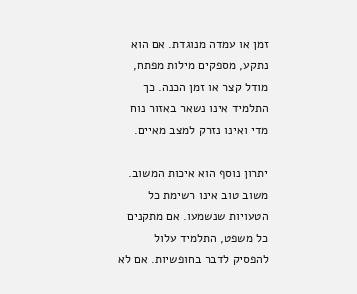זמן או עמדה מנוגדת. אם הוא נתקע, מספקים מילות מפתח, מודל קצר או זמן הכנה. כך התלמיד אינו נשאר באזור נוח מדי ואינו נזרק למצב מאיים.

יתרון נוסף הוא איכות המשוב. משוב טוב אינו רשימת כל הטעויות שנשמעו. אם מתקנים כל משפט, התלמיד עלול להפסיק לדבר בחופשיות. אם לא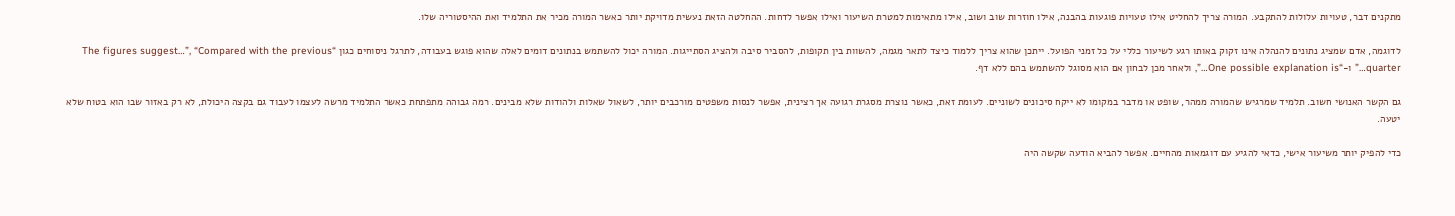מתקנים דבר, טעויות עלולות להתקבע. המורה צריך להחליט אילו טעויות פוגעות בהבנה, אילו חוזרות שוב ושוב, אילו מתאימות למטרת השיעור ואילו אפשר לדחות. ההחלטה הזאת נעשית מדויקת יותר כאשר המורה מכיר את התלמיד ואת ההיסטוריה שלו.

לדוגמה, אדם שמציג נתונים להנהלה אינו זקוק באותו רגע לשיעור כללי על כל זמני הפועל. ייתכן שהוא צריך ללמוד כיצד לתאר מגמה, להשוות בין תקופות, להסביר סיבה ולהציג הסתייגות. המורה יכול להשתמש בנתונים דומים לאלה שהוא פוגש בעבודה, לתרגל ניסוחים כגון “The figures suggest…”, “Compared with the previous quarter…” ו-“One possible explanation is…”, ולאחר מכן לבחון אם הוא מסוגל להשתמש בהם ללא דף.

גם הקשר האנושי חשוב. תלמיד שמרגיש שהמורה ממהר, שופט או מדבר במקומו לא ייקח סיכונים לשוניים. לעומת זאת, כאשר נוצרת מסגרת רגועה אך רצינית, אפשר לנסות משפטים מורכבים יותר, לשאול שאלות ולהודות שלא מבינים. רמה גבוהה מתפתחת כאשר התלמיד מרשה לעצמו לעבוד גם בקצה היכולת, לא רק באזור שבו הוא בטוח שלא יטעה.

כדי להפיק יותר משיעור אישי, כדאי להגיע עם דוגמאות מהחיים. אפשר להביא הודעה שקשה היה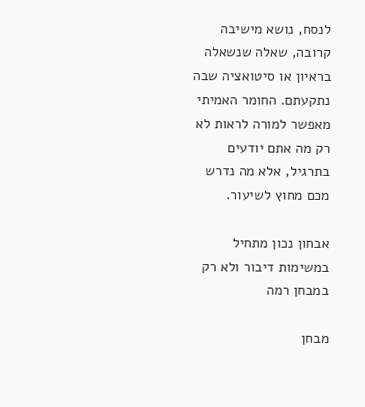לנסח, נושא מישיבה קרובה, שאלה שנשאלה בראיון או סיטואציה שבה נתקעתם. החומר האמיתי מאפשר למורה לראות לא רק מה אתם יודעים בתרגיל, אלא מה נדרש מכם מחוץ לשיעור.

אבחון נכון מתחיל במשימות דיבור ולא רק במבחן רמה

מבחן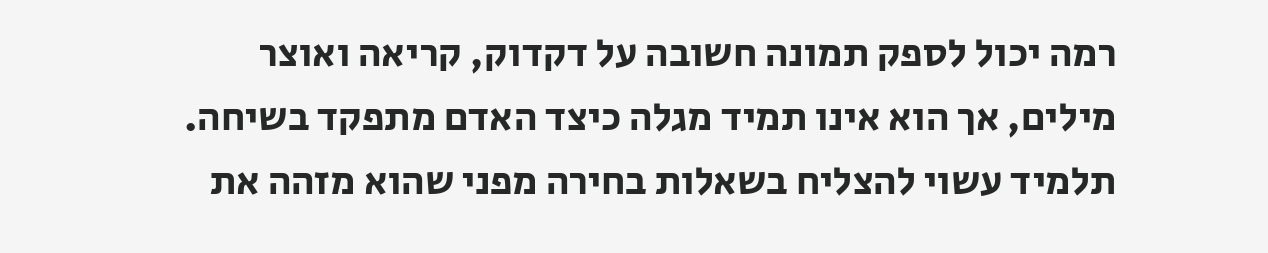רמה יכול לספק תמונה חשובה על דקדוק, קריאה ואוצר מילים, אך הוא אינו תמיד מגלה כיצד האדם מתפקד בשיחה. תלמיד עשוי להצליח בשאלות בחירה מפני שהוא מזהה את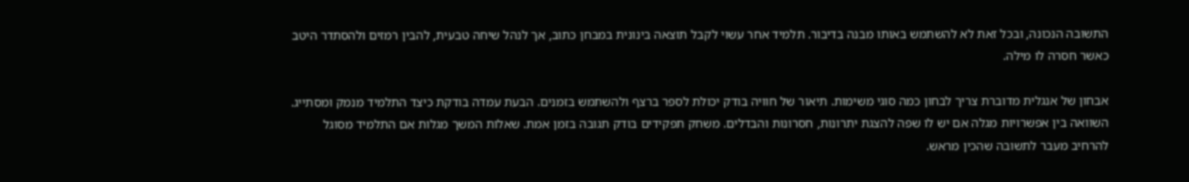התשובה הנכונה, ובכל זאת לא להשתמש באותו מבנה בדיבור. תלמיד אחר עשוי לקבל תוצאה בינונית במבחן כתוב, אך לנהל שיחה טבעית, להבין רמזים ולהסתדר היטב כאשר חסרה לו מילה.

אבחון של אנגלית מדוברת צריך לבחון כמה סוגי משימות. תיאור של חוויה בודק יכולת לספר ברצף ולהשתמש בזמנים. הבעת עמדה בודקת כיצד התלמיד מנמק ומסתייג. השוואה בין אפשרויות מגלה אם יש לו שפה להצגת יתרונות, חסרונות והבדלים. משחק תפקידים בודק תגובה בזמן אמת. שאלות המשך מגלות אם התלמיד מסוגל להרחיב מעבר לתשובה שהכין מראש.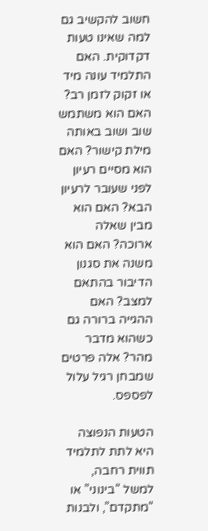חשוב להקשיב גם למה שאינו טעות דקדוקית. האם התלמיד עונה מיד או זקוק לזמן רב? האם הוא משתמש שוב ושוב באותה מילת קישור? האם הוא מסיים רעיון לפני שעובר לרעיון הבא? האם הוא מבין שאלה ארוכה? האם הוא משנה את סגנון הדיבור בהתאם למצב? האם ההגייה ברורה גם כשהוא מדבר מהר? אלה פרטים שמבחן רגיל עלול לפספס.

הטעות הנפוצה היא לתת לתלמיד תווית רחבה, למשל “בינוני” או “מתקדם”, ולבנות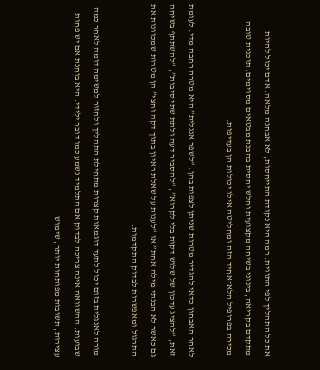את כל התהליך לפי התווית. רמה היא נקודת התייחסות, לא אבחנה מלאה. אדם יכול להיות מתקדם בקריאה, בינוני בשיחה מקצועית וחלש יחסית בהבנת מבטאים מסוימים. תוכנית טובה מכירה בפרופיל הלא־אחיד הזה ומחליטה אילו יכולות הן בעדיפות.

לאחר האבחון כדאי להגדיר מטרות שניתן לצפות בהן. “לשפר אנגלית” היא מטרה רחבה מדי. לעומת זאת, “להציג עדכון של שלוש דקות בלי לקרוא”, “להסביר דעה ולתת שתי סיבות”, “להשתתף בשיחה גם כאשר לא הבנתי מילה אחת” או “לענות על שאלת ראיון בתוך דקה וחצי” הן מטרות שמכוונות את התרגול ומאפשרות לבדוק התקדמות.

מורה לאנגלית בזום יכול לתעד דוגמאות קצרות מתחילת התהליך ולחזור למשימה דומה לאחר כמה שבועות. ההשוואה אינה צריכה לבדוק אם התלמיד נשמע כמו דובר ילידי. היא בוחנת אם יש פחות עצירות, תשובות מפותחות יותר, שימוש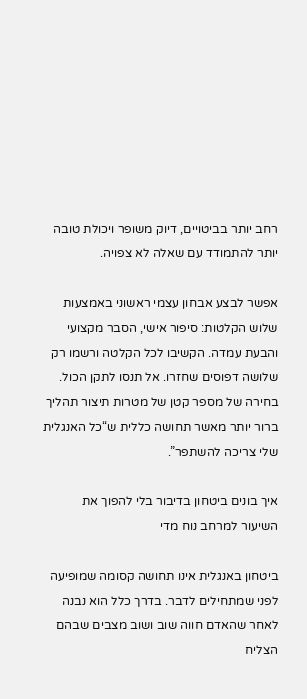רחב יותר בביטויים, דיוק משופר ויכולת טובה יותר להתמודד עם שאלה לא צפויה.

אפשר לבצע אבחון עצמי ראשוני באמצעות שלוש הקלטות: סיפור אישי, הסבר מקצועי והבעת עמדה. הקשיבו לכל הקלטה ורשמו רק שלושה דפוסים שחזרו. אל תנסו לתקן הכול. בחירה של מספר קטן של מטרות תיצור תהליך ברור יותר מאשר תחושה כללית ש“כל האנגלית שלי צריכה להשתפר”.

איך בונים ביטחון בדיבור בלי להפוך את השיעור למרחב נוח מדי

ביטחון באנגלית אינו תחושה קסומה שמופיעה לפני שמתחילים לדבר. בדרך כלל הוא נבנה לאחר שהאדם חווה שוב ושוב מצבים שבהם הצליח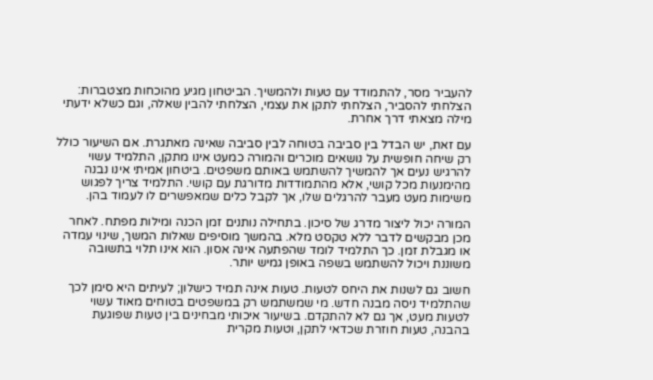להעביר מסר, להתמודד עם טעות ולהמשיך. הביטחון מגיע מהוכחות מצטברות: הצלחתי להסביר, הצלחתי לתקן את עצמי, הצלחתי להבין שאלה, וגם כשלא ידעתי מילה מצאתי דרך אחרת.

עם זאת, יש הבדל בין סביבה בטוחה לבין סביבה שאינה מאתגרת. אם השיעור כולל רק שיחה חופשית על נושאים מוכרים והמורה כמעט אינו מתקן, התלמיד עשוי להרגיש נעים אך להמשיך להשתמש באותם משפטים. ביטחון אמיתי אינו נבנה מהימנעות מכל קושי, אלא מהתמודדות מדורגת עם קושי. התלמיד צריך לפגוש משימות מעט מעבר להרגלים שלו, אך לקבל כלים שמאפשרים לו לעמוד בהן.

המורה יכול ליצור מדרג של סיכון. בתחילה נותנים זמן הכנה ומילות מפתח. לאחר מכן מבקשים לדבר ללא טקסט מלא. בהמשך מוסיפים שאלות המשך, שינוי עמדה או מגבלת זמן. כך התלמיד לומד שהפתעה אינה אסון. הוא אינו תלוי בתשובה משוננת ויכול להשתמש בשפה באופן גמיש יותר.

חשוב גם לשנות את היחס לטעות. טעות אינה תמיד כישלון; לעיתים היא סימן לכך שהתלמיד ניסה מבנה חדש. מי שמשתמש רק במשפטים בטוחים מאוד עשוי לטעות מעט, אך גם לא להתקדם. בשיעור איכותי מבחינים בין טעות שפוגעת בהבנה, טעות חוזרת שכדאי לתקן, וטעות מקרית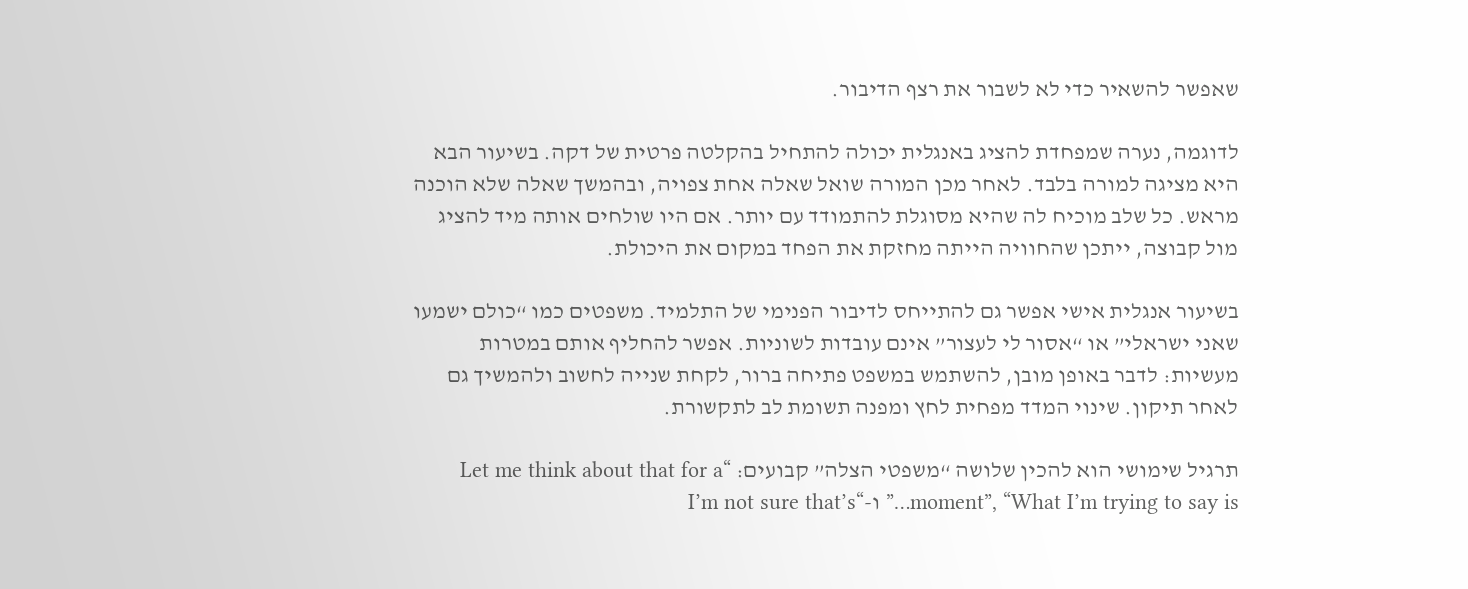שאפשר להשאיר כדי לא לשבור את רצף הדיבור.

לדוגמה, נערה שמפחדת להציג באנגלית יכולה להתחיל בהקלטה פרטית של דקה. בשיעור הבא היא מציגה למורה בלבד. לאחר מכן המורה שואל שאלה אחת צפויה, ובהמשך שאלה שלא הוכנה מראש. כל שלב מוכיח לה שהיא מסוגלת להתמודד עם יותר. אם היו שולחים אותה מיד להציג מול קבוצה, ייתכן שהחוויה הייתה מחזקת את הפחד במקום את היכולת.

בשיעור אנגלית אישי אפשר גם להתייחס לדיבור הפנימי של התלמיד. משפטים כמו “כולם ישמעו שאני ישראלי” או “אסור לי לעצור” אינם עובדות לשוניות. אפשר להחליף אותם במטרות מעשיות: לדבר באופן מובן, להשתמש במשפט פתיחה ברור, לקחת שנייה לחשוב ולהמשיך גם לאחר תיקון. שינוי המדד מפחית לחץ ומפנה תשומת לב לתקשורת.

תרגיל שימושי הוא להכין שלושה “משפטי הצלה” קבועים: “Let me think about that for a moment”, “What I’m trying to say is…” ו-“I’m not sure that’s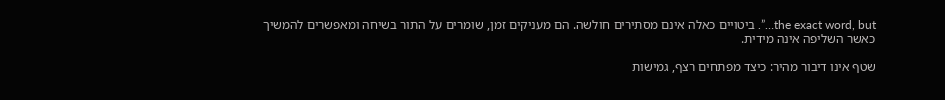the exact word, but…”. ביטויים כאלה אינם מסתירים חולשה. הם מעניקים זמן, שומרים על התור בשיחה ומאפשרים להמשיך כאשר השליפה אינה מידית.

שטף אינו דיבור מהיר: כיצד מפתחים רצף, גמישות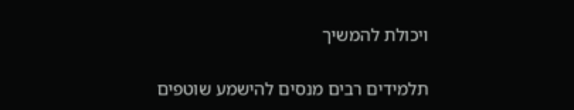ויכולת להמשיך

תלמידים רבים מנסים להישמע שוטפים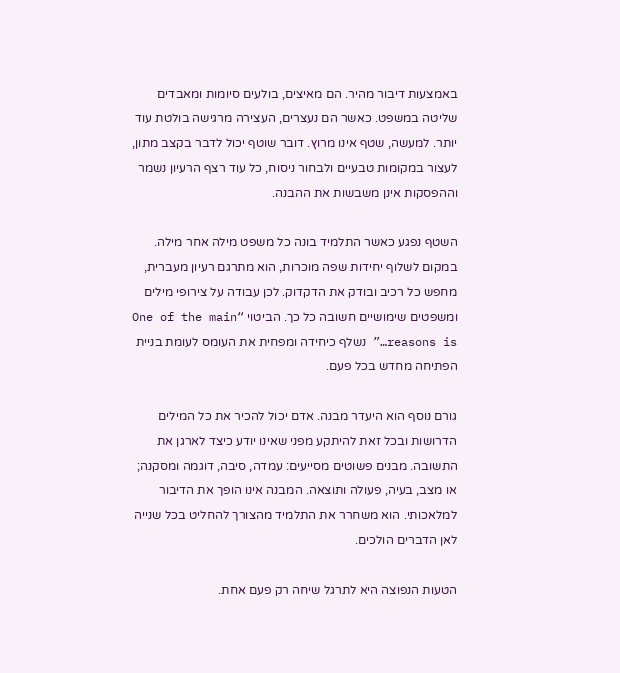באמצעות דיבור מהיר. הם מאיצים, בולעים סיומות ומאבדים שליטה במשפט. כאשר הם נעצרים, העצירה מרגישה בולטת עוד יותר. למעשה, שטף אינו מרוץ. דובר שוטף יכול לדבר בקצב מתון, לעצור במקומות טבעיים ולבחור ניסוח, כל עוד רצף הרעיון נשמר וההפסקות אינן משבשות את ההבנה.

השטף נפגע כאשר התלמיד בונה כל משפט מילה אחר מילה. במקום לשלוף יחידות שפה מוכרות, הוא מתרגם רעיון מעברית, מחפש כל רכיב ובודק את הדקדוק. לכן עבודה על צירופי מילים ומשפטים שימושיים חשובה כל כך. הביטוי “One of the main reasons is…” נשלף כיחידה ומפחית את העומס לעומת בניית הפתיחה מחדש בכל פעם.

גורם נוסף הוא היעדר מבנה. אדם יכול להכיר את כל המילים הדרושות ובכל זאת להיתקע מפני שאינו יודע כיצד לארגן את התשובה. מבנים פשוטים מסייעים: עמדה, סיבה, דוגמה ומסקנה; או מצב, בעיה, פעולה ותוצאה. המבנה אינו הופך את הדיבור למלאכותי. הוא משחרר את התלמיד מהצורך להחליט בכל שנייה לאן הדברים הולכים.

הטעות הנפוצה היא לתרגל שיחה רק פעם אחת.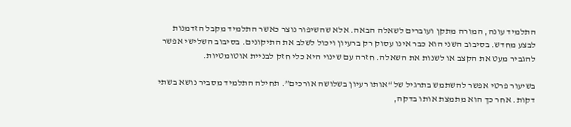התלמיד עונה, המורה מתקן ועוברים לשאלה הבאה. אלא שהשיפור נוצר כאשר התלמיד מקבל הזדמנות לבצע מחדש. בסיבוב השני הוא כבר אינו עסוק רק ברעיון ויכול לשלב את התיקונים. בסיבוב השלישי אפשר להגביר מעט את הקצב או לשנות את השאלה. חזרה עם שינוי היא כלי חזק לבניית אוטומטיות.

בשיעור פרטי אפשר להשתמש בתרגיל של “אותו רעיון בשלושה אורכים”. תחילה התלמיד מסביר נושא בשתי דקות. אחר כך הוא מתמצת אותו בדקה,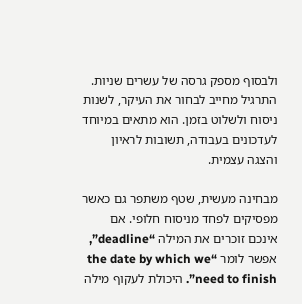ולבסוף מספק גרסה של עשרים שניות. התרגיל מחייב לבחור את העיקר, לשנות ניסוח ולשלוט בזמן. הוא מתאים במיוחד לעדכונים בעבודה, תשובות לראיון והצגה עצמית.

מבחינה מעשית, שטף משתפר גם כאשר מפסיקים לפחד מניסוח חלופי. אם אינכם זוכרים את המילה “deadline”, אפשר לומר “the date by which we need to finish”. היכולת לעקוף מילה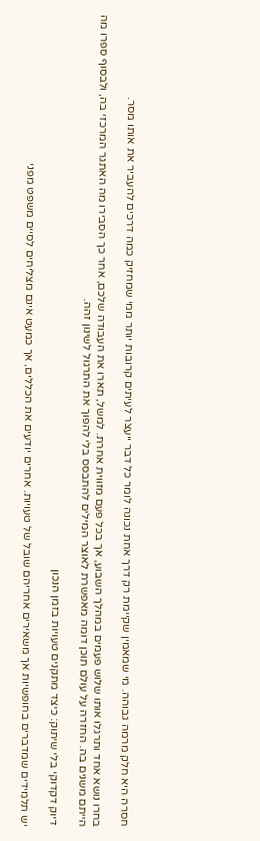חסרה היא חלק מרמה גבוהה. מי שמאמין שקיימת רק דרך אחת נכונה לומר כל דבר ייעצר לעיתים קרובות יותר ממי שמחזיק כמה דרכים להעביר את אותו מסר.

בחרו נושא אחד ותרגלו אותו שלוש פעמים במהלך השבוע, אך בכל פעם מזווית אחרת. למשל, תארו את העבודה שלכם, אחר כך הסבירו מה האתגר המרכזי בה, ולבסוף ספרו מה הייתם משנים בה. החזרה על עולם תוכן דומה מאפשרת לאוצר המילים להתבסס בלי להפוך את התרגול לשינון זהה.

דיוק דקדוקי בלי שיתוק: כיצד מתקנים טעויות בזמן הנכון

יש תלמידים שמדברים בחופשיות אך משאירים אחריהם שובל של טעויות. אחרים יודעים את הכללים, אך כמעט אינם מצליחים לסיים משפט מפני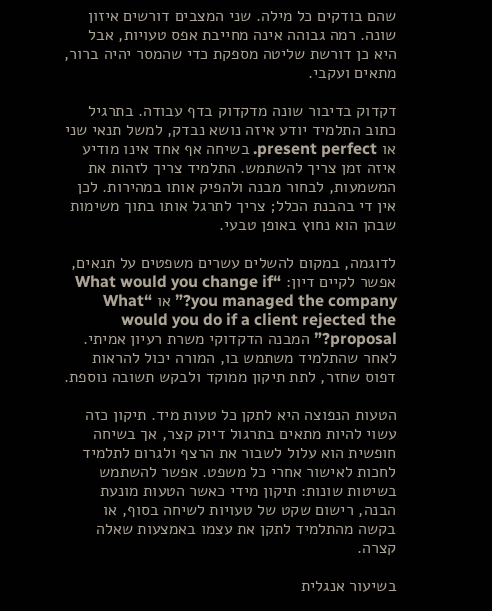שהם בודקים כל מילה. שני המצבים דורשים איזון שונה. רמה גבוהה אינה מחייבת אפס טעויות, אבל היא כן דורשת שליטה מספקת כדי שהמסר יהיה ברור, מתאים ועקבי.

דקדוק בדיבור שונה מדקדוק בדף עבודה. בתרגיל כתוב התלמיד יודע איזה נושא נבדק, למשל תנאי שני או present perfect. בשיחה אף אחד אינו מודיע איזה זמן צריך להשתמש. התלמיד צריך לזהות את המשמעות, לבחור מבנה ולהפיק אותו במהירות. לכן אין די בהבנת הכלל; צריך לתרגל אותו בתוך משימות שבהן הוא נחוץ באופן טבעי.

לדוגמה, במקום להשלים עשרים משפטים על תנאים, אפשר לקיים דיון: “What would you change if you managed the company?” או “What would you do if a client rejected the proposal?” המבנה הדקדוקי משרת רעיון אמיתי. לאחר שהתלמיד משתמש בו, המורה יכול להראות דפוס שחזר, לתת תיקון ממוקד ולבקש תשובה נוספת.

הטעות הנפוצה היא לתקן כל טעות מיד. תיקון כזה עשוי להיות מתאים בתרגול דיוק קצר, אך בשיחה חופשית הוא עלול לשבור את הרצף ולגרום לתלמיד לחכות לאישור אחרי כל משפט. אפשר להשתמש בשיטות שונות: תיקון מידי כאשר הטעות מונעת הבנה, רישום שקט של טעויות לשיחה בסוף, או בקשה מהתלמיד לתקן את עצמו באמצעות שאלה קצרה.

בשיעור אנגלית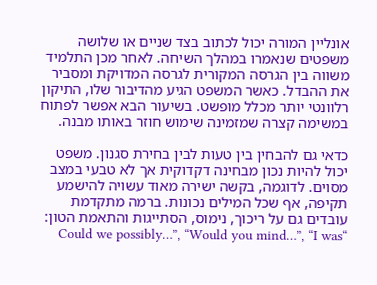אונליין המורה יכול לכתוב בצד שניים או שלושה משפטים שנאמרו במהלך השיחה. לאחר מכן התלמיד משווה בין הגרסה המקורית לגרסה המדויקת ומסביר את ההבדל. כאשר המשפט הגיע מהדיבור שלו, התיקון רלוונטי יותר מכלל מופשט. בשיעור הבא אפשר לפתוח במשימה קצרה שמזמינה שימוש חוזר באותו מבנה.

כדאי גם להבחין בין טעות לבין בחירת סגנון. משפט יכול להיות נכון מבחינה דקדוקית אך לא טבעי במצב מסוים. לדוגמה, בקשה ישירה מאוד עשויה להישמע תקיפה, אף שכל המילים נכונות. ברמה מתקדמת עובדים גם על ריכוך, נימוס, הסתייגות והתאמת הטון: “Could we possibly…”, “Would you mind…”, “I was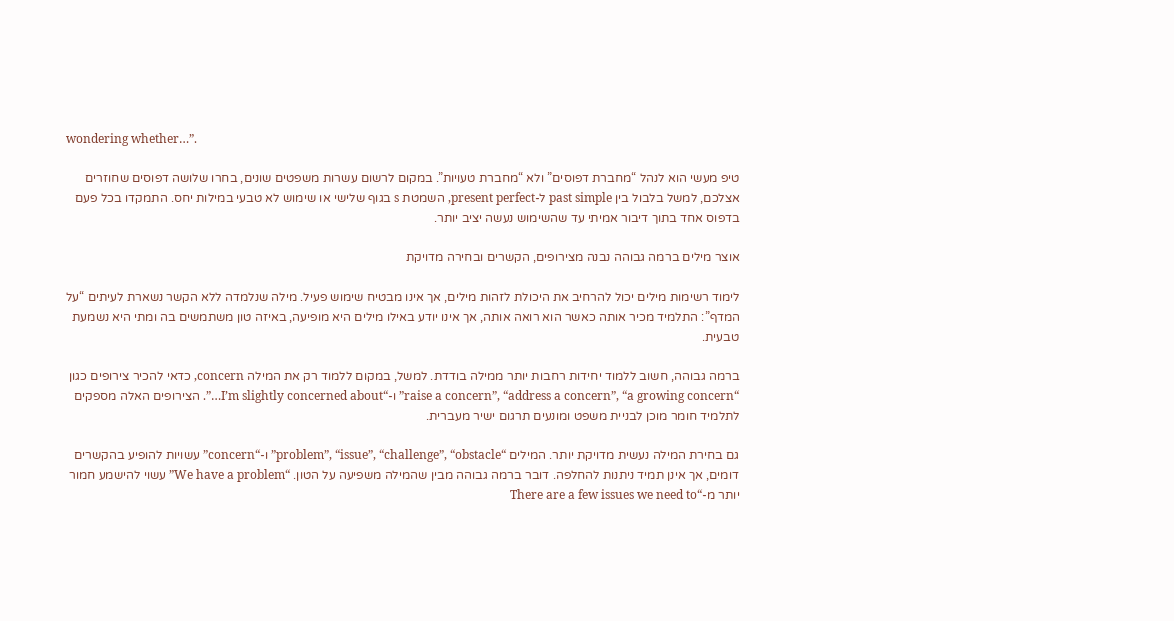wondering whether…”.

טיפ מעשי הוא לנהל “מחברת דפוסים” ולא “מחברת טעויות”. במקום לרשום עשרות משפטים שונים, בחרו שלושה דפוסים שחוזרים אצלכם, למשל בלבול בין past simple ל-present perfect, השמטת s בגוף שלישי או שימוש לא טבעי במילות יחס. התמקדו בכל פעם בדפוס אחד בתוך דיבור אמיתי עד שהשימוש נעשה יציב יותר.

אוצר מילים ברמה גבוהה נבנה מצירופים, הקשרים ובחירה מדויקת

לימוד רשימות מילים יכול להרחיב את היכולת לזהות מילים, אך אינו מבטיח שימוש פעיל. מילה שנלמדה ללא הקשר נשארת לעיתים “על המדף”: התלמיד מכיר אותה כאשר הוא רואה אותה, אך אינו יודע באילו מילים היא מופיעה, באיזה טון משתמשים בה ומתי היא נשמעת טבעית.

ברמה גבוהה, חשוב ללמוד יחידות רחבות יותר ממילה בודדת. למשל, במקום ללמוד רק את המילה concern, כדאי להכיר צירופים כגון “raise a concern”, “address a concern”, “a growing concern” ו-“I’m slightly concerned about…”. הצירופים האלה מספקים לתלמיד חומר מוכן לבניית משפט ומונעים תרגום ישיר מעברית.

גם בחירת המילה נעשית מדויקת יותר. המילים “problem”, “issue”, “challenge”, “obstacle” ו-“concern” עשויות להופיע בהקשרים דומים, אך אינן תמיד ניתנות להחלפה. דובר ברמה גבוהה מבין שהמילה משפיעה על הטון. “We have a problem” עשוי להישמע חמור יותר מ-“There are a few issues we need to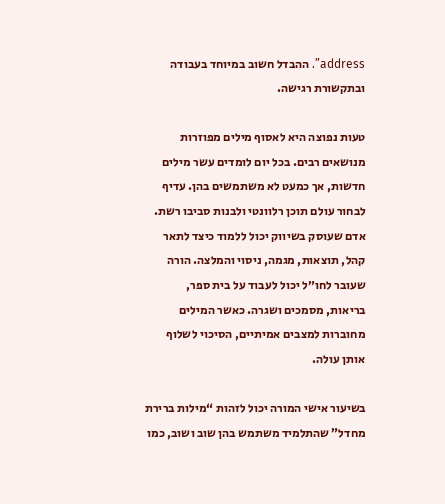address”. ההבדל חשוב במיוחד בעבודה ובתקשורת רגישה.

טעות נפוצה היא לאסוף מילים מפוזרות מנושאים רבים. בכל יום לומדים עשר מילים חדשות, אך כמעט לא משתמשים בהן. עדיף לבחור עולם תוכן רלוונטי ולבנות סביבו רשת. אדם שעוסק בשיווק יכול ללמוד כיצד לתאר קהל, תוצאות, מגמה, ניסוי והמלצה. הורה שעובר לחו״ל יכול לעבוד על בית ספר, בריאות, מסמכים ושגרה. כאשר המילים מחוברות למצבים אמיתיים, הסיכוי לשלוף אותן עולה.

בשיעור אישי המורה יכול לזהות “מילות ברירת מחדל” שהתלמיד משתמש בהן שוב ושוב, כמו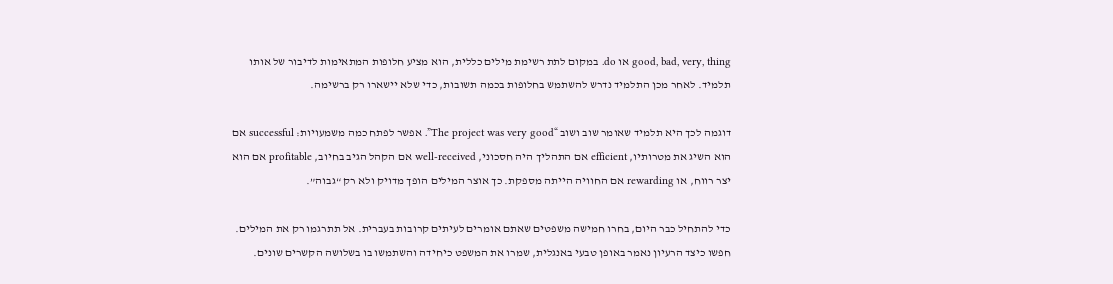good, bad, very, thing או do. במקום לתת רשימת מילים כללית, הוא מציע חלופות המתאימות לדיבור של אותו תלמיד. לאחר מכן התלמיד נדרש להשתמש בחלופות בכמה תשובות, כדי שלא יישארו רק ברשימה.

דוגמה לכך היא תלמיד שאומר שוב ושוב “The project was very good”. אפשר לפתח כמה משמעויות: successful אם הוא השיג את מטרותיו, efficient אם התהליך היה חסכוני, well-received אם הקהל הגיב בחיוב, profitable אם הוא יצר רווח, או rewarding אם החוויה הייתה מספקת. כך אוצר המילים הופך מדויק ולא רק “גבוה”.

כדי להתחיל כבר היום, בחרו חמישה משפטים שאתם אומרים לעיתים קרובות בעברית. אל תתרגמו רק את המילים. חפשו כיצד הרעיון נאמר באופן טבעי באנגלית, שמרו את המשפט כיחידה והשתמשו בו בשלושה הקשרים שונים.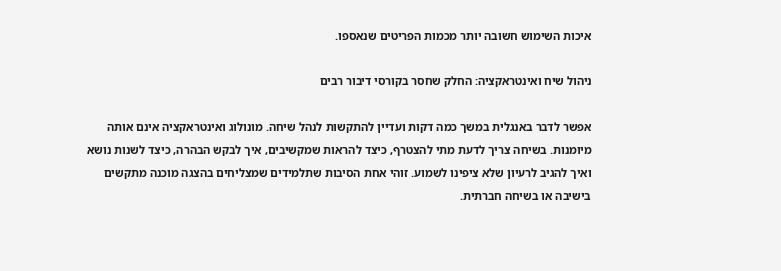איכות השימוש חשובה יותר מכמות הפריטים שנאספו.

ניהול שיח ואינטראקציה: החלק שחסר בקורסי דיבור רבים

אפשר לדבר באנגלית במשך כמה דקות ועדיין להתקשות לנהל שיחה. מונולוג ואינטראקציה אינם אותה מיומנות. בשיחה צריך לדעת מתי להצטרף, כיצד להראות שמקשיבים, איך לבקש הבהרה, כיצד לשנות נושא ואיך להגיב לרעיון שלא ציפינו לשמוע. זוהי אחת הסיבות שתלמידים שמצליחים בהצגה מוכנה מתקשים בישיבה או בשיחה חברתית.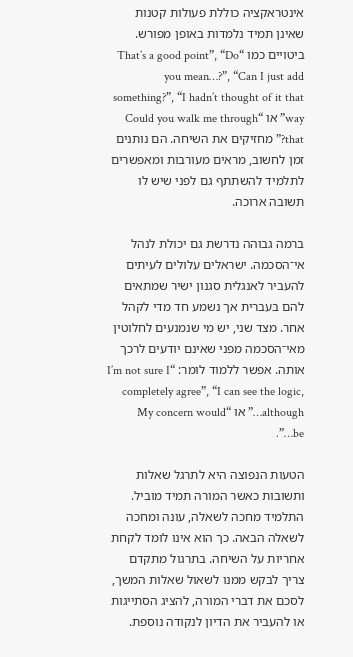אינטראקציה כוללת פעולות קטנות שאינן תמיד נלמדות באופן מפורש. ביטויים כמו “That’s a good point”, “Do you mean…?”, “Can I just add something?”, “I hadn’t thought of it that way” או “Could you walk me through that?” מחזיקים את השיחה. הם נותנים זמן לחשוב, מראים מעורבות ומאפשרים לתלמיד להשתתף גם לפני שיש לו תשובה ארוכה.

ברמה גבוהה נדרשת גם יכולת לנהל אי־הסכמה. ישראלים עלולים לעיתים להעביר לאנגלית סגנון ישיר שמתאים להם בעברית אך נשמע חד מדי לקהל אחר. מצד שני, יש מי שנמנעים לחלוטין מאי־הסכמה מפני שאינם יודעים לרכך אותה. אפשר ללמוד לומר: “I’m not sure I completely agree”, “I can see the logic, although…” או “My concern would be…”.

הטעות הנפוצה היא לתרגל שאלות ותשובות כאשר המורה תמיד מוביל. התלמיד מחכה לשאלה, עונה ומחכה לשאלה הבאה. כך הוא אינו לומד לקחת אחריות על השיחה. בתרגול מתקדם צריך לבקש ממנו לשאול שאלות המשך, לסכם את דברי המורה, להציג הסתייגות או להעביר את הדיון לנקודה נוספת.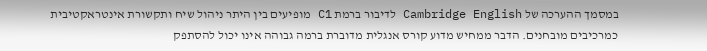במסמך ההערכה של Cambridge English לדיבור ברמת C1 מופיעים בין היתר ניהול שיח ותקשורת אינטראקטיבית כמרכיבים מובחנים. הדבר ממחיש מדוע קורס אנגלית מדוברת ברמה גבוהה אינו יכול להסתפק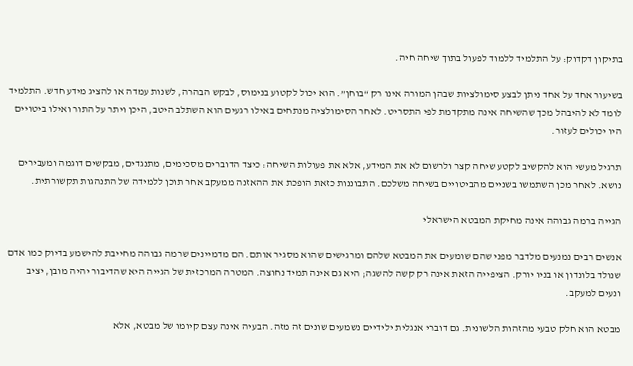בתיקון דקדוק: על התלמיד ללמוד לפעול בתוך שיחה חיה.

בשיעור אחד על אחד ניתן לבצע סימולציות שבהן המורה אינו רק “בוחן”. הוא יכול לקטוע בנימוס, לבקש הבהרה, לשנות עמדה או להציג מידע חדש. התלמיד לומד לא להיבהל מכך שהשיחה אינה מתקדמת לפי התסריט. לאחר הסימולציה מנתחים באילו רגעים הוא השתלב היטב, היכן ויתר על התור ואילו ביטויים היו יכולים לעזור.

תרגיל מעשי הוא להקשיב לקטע שיחה קצר ולרשום לא את המידע, אלא את פעולות השיחה: כיצד הדוברים מסכימים, מתנגדים, מבקשים דוגמה ומעבירים נושא. לאחר מכן השתמשו בשניים מהביטויים בשיחה משלכם. התבוננות כזאת הופכת את ההאזנה ממעקב אחר תוכן ללמידה של התנהגות תקשורתית.

הגייה ברמה גבוהה אינה מחיקת המבטא הישראלי

אנשים רבים נמנעים מלדבר מפני שהם שומעים את המבטא שלהם ומרגישים שהוא מסגיר אותם. הם מדמיינים שרמה גבוהה מחייבת להישמע בדיוק כמו אדם שנולד בלונדון או בניו יורק. הציפייה הזאת אינה רק קשה להשגה; היא גם אינה תמיד נחוצה. המטרה המרכזית של הגייה היא שהדיבור יהיה מובן, יציב ונעים למעקב.

מבטא הוא חלק טבעי מהזהות הלשונית. גם דוברי אנגלית ילידיים נשמעים שונים זה מזה. הבעיה אינה עצם קיומו של מבטא, אלא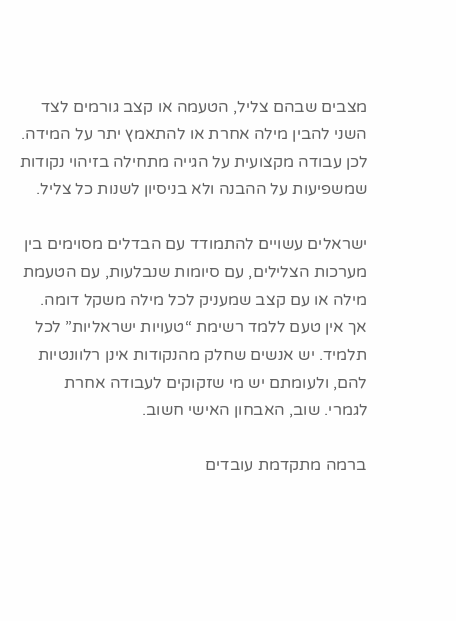מצבים שבהם צליל, הטעמה או קצב גורמים לצד השני להבין מילה אחרת או להתאמץ יתר על המידה. לכן עבודה מקצועית על הגייה מתחילה בזיהוי נקודות שמשפיעות על ההבנה ולא בניסיון לשנות כל צליל.

ישראלים עשויים להתמודד עם הבדלים מסוימים בין מערכות הצלילים, עם סיומות שנבלעות, עם הטעמת מילה או עם קצב שמעניק לכל מילה משקל דומה. אך אין טעם ללמד רשימת “טעויות ישראליות” לכל תלמיד. יש אנשים שחלק מהנקודות אינן רלוונטיות להם, ולעומתם יש מי שזקוקים לעבודה אחרת לגמרי. שוב, האבחון האישי חשוב.

ברמה מתקדמת עובדים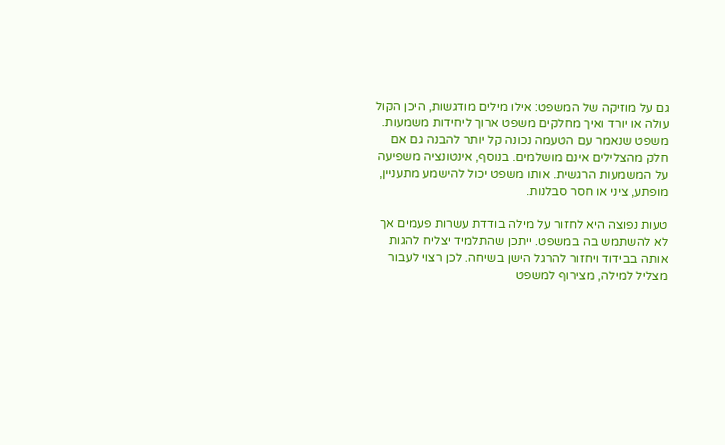גם על מוזיקה של המשפט: אילו מילים מודגשות, היכן הקול עולה או יורד ואיך מחלקים משפט ארוך ליחידות משמעות. משפט שנאמר עם הטעמה נכונה קל יותר להבנה גם אם חלק מהצלילים אינם מושלמים. בנוסף, אינטונציה משפיעה על המשמעות הרגשית. אותו משפט יכול להישמע מתעניין, מופתע, ציני או חסר סבלנות.

טעות נפוצה היא לחזור על מילה בודדת עשרות פעמים אך לא להשתמש בה במשפט. ייתכן שהתלמיד יצליח להגות אותה בבידוד ויחזור להרגל הישן בשיחה. לכן רצוי לעבור מצליל למילה, מצירוף למשפט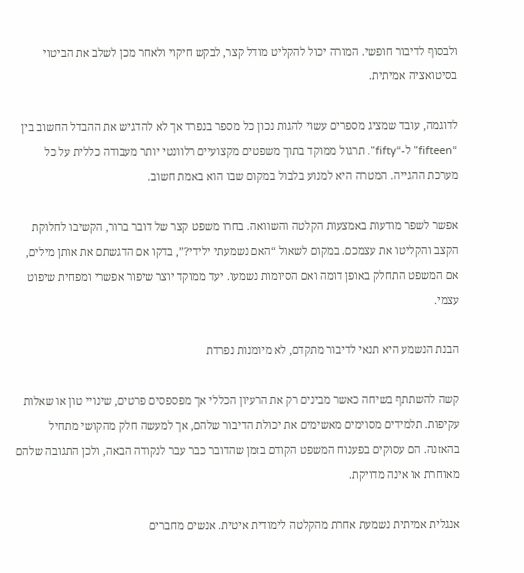ולבסוף לדיבור חופשי. המורה יכול להקליט מודל קצר, לבקש חיקוי ולאחר מכן לשלב את הביטוי בסיטואציה אמיתית.

לדוגמה, עובד שמציג מספרים עשוי להגות נכון כל מספר בנפרד אך לא להדגיש את ההבדל החשוב בין “fifteen” ל-“fifty”. תרגול ממוקד בתוך משפטים מקצועיים רלוונטי יותר מעבודה כללית על כל מערכת ההגייה. המטרה היא למנוע בלבול במקום שבו הוא באמת חשוב.

אפשר לשפר מודעות באמצעות הקלטה והשוואה. בחרו משפט קצר של דובר ברור, הקשיבו לחלוקת הקצב והקליטו את עצמכם. במקום לשאול “האם נשמעתי ילידי?”, בדקו אם הדגשתם את אותן מילים, אם המשפט התחלק באופן דומה ואם הסיומות נשמעו. יעד ממוקד יוצר שיפור אפשרי ומפחית שיפוט עצמי.

הבנת הנשמע היא תנאי לדיבור מתקדם, לא מיומנות נפרדת

קשה להשתתף בשיחה כאשר מבינים רק את הרעיון הכללי אך מפספסים פרטים, שינויי טון או שאלות עקיפות. תלמידים מסוימים מאשימים את יכולת הדיבור שלהם, אך למעשה חלק מהקושי מתחיל בהאזנה. הם עסוקים בפענוח המשפט הקודם בזמן שהדובר כבר עבר לנקודה הבאה, ולכן התגובה שלהם מאוחרת או אינה מדויקת.

אנגלית אמיתית נשמעת אחרת מהקלטה לימודית איטית. אנשים מחברים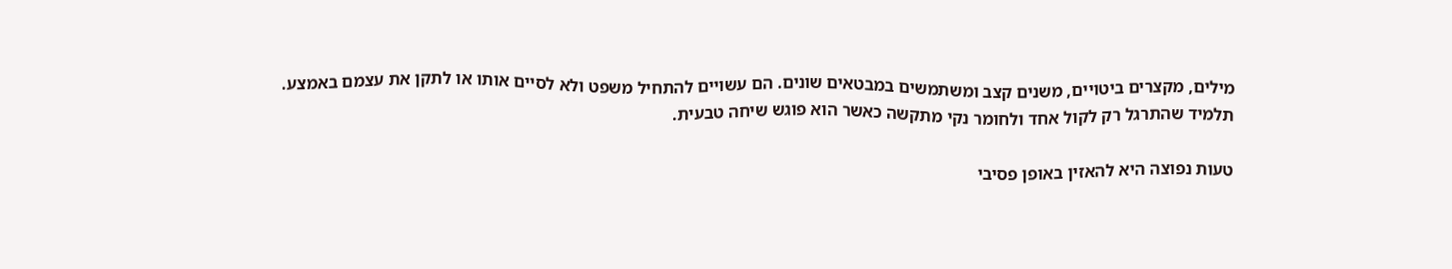מילים, מקצרים ביטויים, משנים קצב ומשתמשים במבטאים שונים. הם עשויים להתחיל משפט ולא לסיים אותו או לתקן את עצמם באמצע. תלמיד שהתרגל רק לקול אחד ולחומר נקי מתקשה כאשר הוא פוגש שיחה טבעית.

טעות נפוצה היא להאזין באופן פסיבי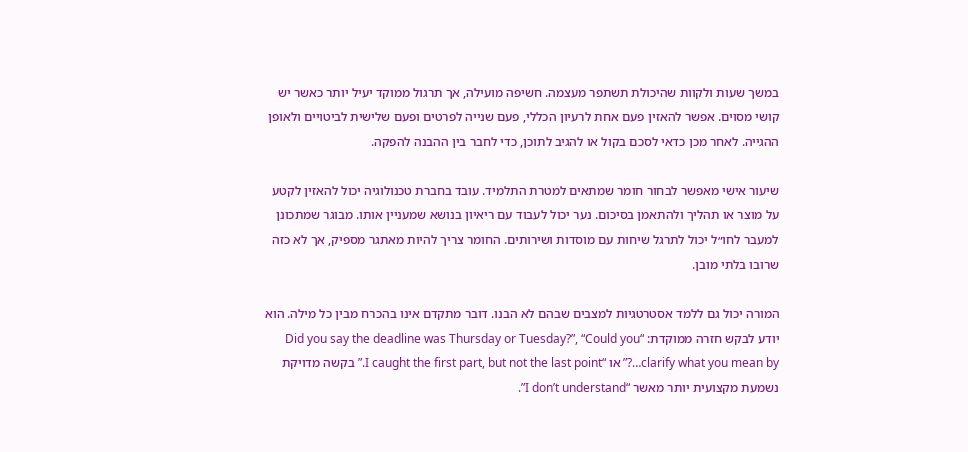במשך שעות ולקוות שהיכולת תשתפר מעצמה. חשיפה מועילה, אך תרגול ממוקד יעיל יותר כאשר יש קושי מסוים. אפשר להאזין פעם אחת לרעיון הכללי, פעם שנייה לפרטים ופעם שלישית לביטויים ולאופן ההגייה. לאחר מכן כדאי לסכם בקול או להגיב לתוכן, כדי לחבר בין ההבנה להפקה.

שיעור אישי מאפשר לבחור חומר שמתאים למטרת התלמיד. עובד בחברת טכנולוגיה יכול להאזין לקטע על מוצר או תהליך ולהתאמן בסיכום. נער יכול לעבוד עם ריאיון בנושא שמעניין אותו. מבוגר שמתכונן למעבר לחו״ל יכול לתרגל שיחות עם מוסדות ושירותים. החומר צריך להיות מאתגר מספיק, אך לא כזה שרובו בלתי מובן.

המורה יכול גם ללמד אסטרטגיות למצבים שבהם לא הבנו. דובר מתקדם אינו בהכרח מבין כל מילה. הוא יודע לבקש חזרה ממוקדת: “Did you say the deadline was Thursday or Tuesday?”, “Could you clarify what you mean by…?” או “I caught the first part, but not the last point.” בקשה מדויקת נשמעת מקצועית יותר מאשר “I don’t understand”.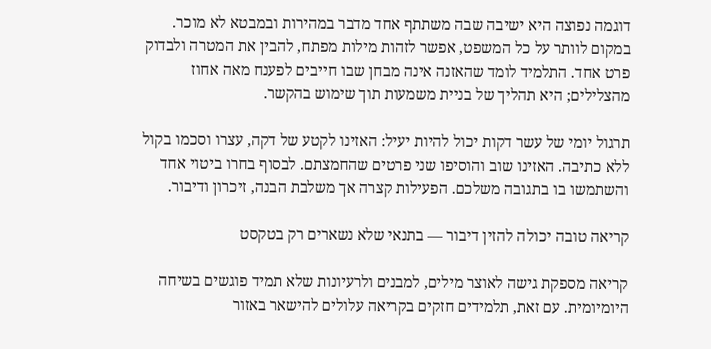דוגמה נפוצה היא ישיבה שבה משתתף אחד מדבר במהירות ובמבטא לא מוכר. במקום לוותר על כל המשפט, אפשר לזהות מילות מפתח, להבין את המטרה ולבדוק פרט אחד. התלמיד לומד שהאזנה אינה מבחן שבו חייבים לפענח מאה אחוז מהצלילים; היא תהליך של בניית משמעות תוך שימוש בהקשר.

תרגול יומי של עשר דקות יכול להיות יעיל: האזינו לקטע של דקה, עצרו וסכמו בקול ללא כתיבה. האזינו שוב והוסיפו שני פרטים שהחמצתם. לבסוף בחרו ביטוי אחד והשתמשו בו בתגובה משלכם. הפעילות קצרה אך משלבת הבנה, זיכרון ודיבור.

קריאה טובה יכולה להזין דיבור — בתנאי שלא נשארים רק בטקסט

קריאה מספקת גישה לאוצר מילים, למבנים ולרעיונות שלא תמיד פוגשים בשיחה היומיומית. עם זאת, תלמידים חזקים בקריאה עלולים להישאר באזור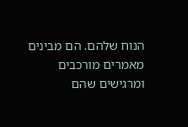הנוח שלהם. הם מבינים מאמרים מורכבים ומרגישים שהם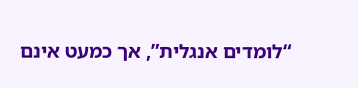“לומדים אנגלית”, אך כמעט אינם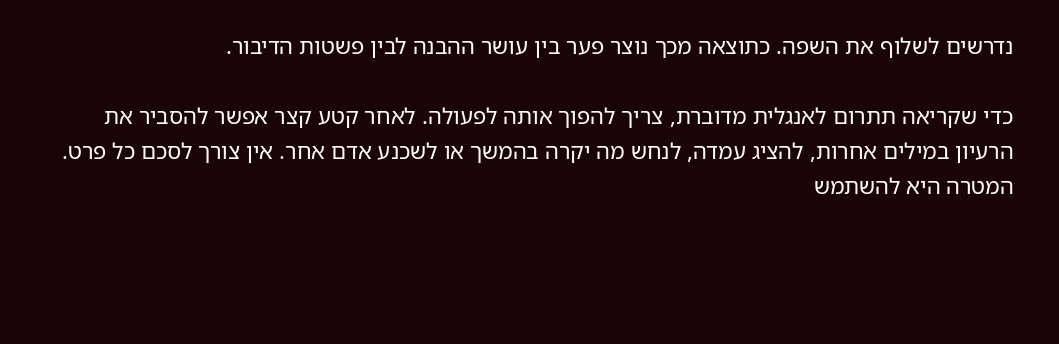נדרשים לשלוף את השפה. כתוצאה מכך נוצר פער בין עושר ההבנה לבין פשטות הדיבור.

כדי שקריאה תתרום לאנגלית מדוברת, צריך להפוך אותה לפעולה. לאחר קטע קצר אפשר להסביר את הרעיון במילים אחרות, להציג עמדה, לנחש מה יקרה בהמשך או לשכנע אדם אחר. אין צורך לסכם כל פרט. המטרה היא להשתמש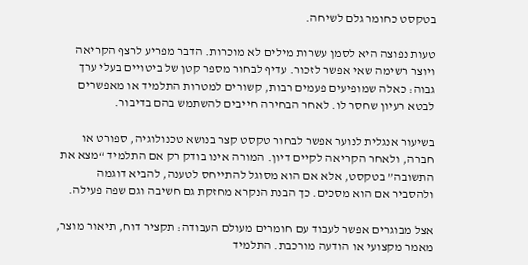בטקסט כחומר גלם לשיחה.

טעות נפוצה היא לסמן עשרות מילים לא מוכרות. הדבר מפריע לרצף הקריאה ויוצר רשימה שאי אפשר לזכור. עדיף לבחור מספר קטן של ביטויים בעלי ערך גבוה: כאלה שמופיעים פעמים רבות, קשורים למטרות התלמיד או מאפשרים לבטא רעיון שחסר לו. לאחר הבחירה חייבים להשתמש בהם בדיבור.

בשיעור אנגלית לנוער אפשר לבחור טקסט קצר בנושא טכנולוגיה, ספורט או חברה, ולאחר הקריאה לקיים דיון. המורה אינו בודק רק אם התלמיד “מצא את התשובה” בטקסט, אלא אם הוא מסוגל להתייחס לטענה, להביא דוגמה ולהסביר אם הוא מסכים. כך הבנת הנקרא מחזקת גם חשיבה וגם שפה פעילה.

אצל מבוגרים אפשר לעבוד עם חומרים מעולם העבודה: תקציר דוח, תיאור מוצר, מאמר מקצועי או הודעה מורכבת. התלמיד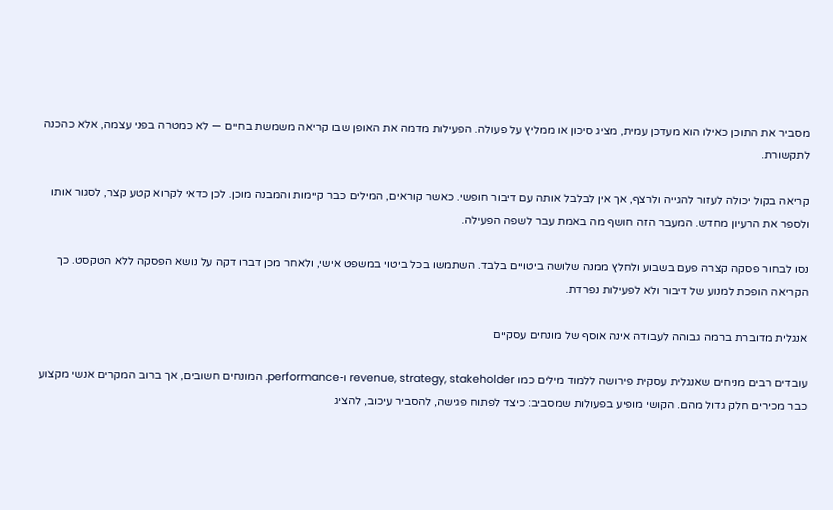מסביר את התוכן כאילו הוא מעדכן עמית, מציג סיכון או ממליץ על פעולה. הפעילות מדמה את האופן שבו קריאה משמשת בחיים — לא כמטרה בפני עצמה, אלא כהכנה לתקשורת.

קריאה בקול יכולה לעזור להגייה ולרצף, אך אין לבלבל אותה עם דיבור חופשי. כאשר קוראים, המילים כבר קיימות והמבנה מוכן. לכן כדאי לקרוא קטע קצר, לסגור אותו ולספר את הרעיון מחדש. המעבר הזה חושף מה באמת עבר לשפה הפעילה.

נסו לבחור פסקה קצרה פעם בשבוע ולחלץ ממנה שלושה ביטויים בלבד. השתמשו בכל ביטוי במשפט אישי, ולאחר מכן דברו דקה על נושא הפסקה ללא הטקסט. כך הקריאה הופכת למנוע של דיבור ולא לפעילות נפרדת.

אנגלית מדוברת ברמה גבוהה לעבודה אינה אוסף של מונחים עסקיים

עובדים רבים מניחים שאנגלית עסקית פירושה ללמוד מילים כמו revenue, strategy, stakeholder ו-performance. המונחים חשובים, אך ברוב המקרים אנשי מקצוע כבר מכירים חלק גדול מהם. הקושי מופיע בפעולות שמסביב: כיצד לפתוח פגישה, להסביר עיכוב, להציג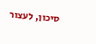סיכון, לעצור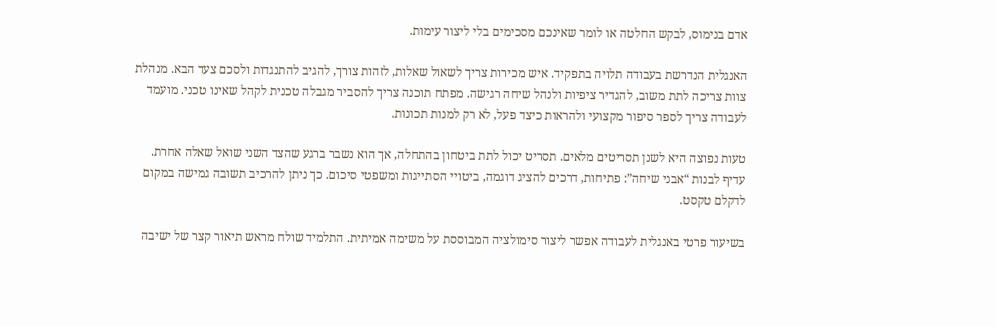אדם בנימוס, לבקש החלטה או לומר שאינכם מסכימים בלי ליצור עימות.

האנגלית הנדרשת בעבודה תלויה בתפקיד. איש מכירות צריך לשאול שאלות, לזהות צורך, להגיב להתנגדות ולסכם צעד הבא. מנהלת צוות צריכה לתת משוב, להגדיר ציפיות ולנהל שיחה רגישה. מפתח תוכנה צריך להסביר מגבלה טכנית לקהל שאינו טכני. מועמד לעבודה צריך לספר סיפור מקצועי ולהראות כיצד פעל, לא רק למנות תכונות.

טעות נפוצה היא לשנן תסריטים מלאים. תסריט יכול לתת ביטחון בהתחלה, אך הוא נשבר ברגע שהצד השני שואל שאלה אחרת. עדיף לבנות “אבני שיחה”: פתיחות, דרכים להציג דוגמה, ביטויי הסתייגות ומשפטי סיכום. כך ניתן להרכיב תשובה גמישה במקום לדקלם טקסט.

בשיעור פרטי באנגלית לעבודה אפשר ליצור סימולציה המבוססת על משימה אמיתית. התלמיד שולח מראש תיאור קצר של ישיבה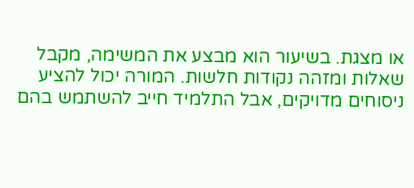או מצגת. בשיעור הוא מבצע את המשימה, מקבל שאלות ומזהה נקודות חלשות. המורה יכול להציע ניסוחים מדויקים, אבל התלמיד חייב להשתמש בהם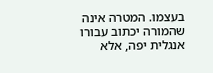בעצמו. המטרה אינה שהמורה יכתוב עבורו אנגלית יפה, אלא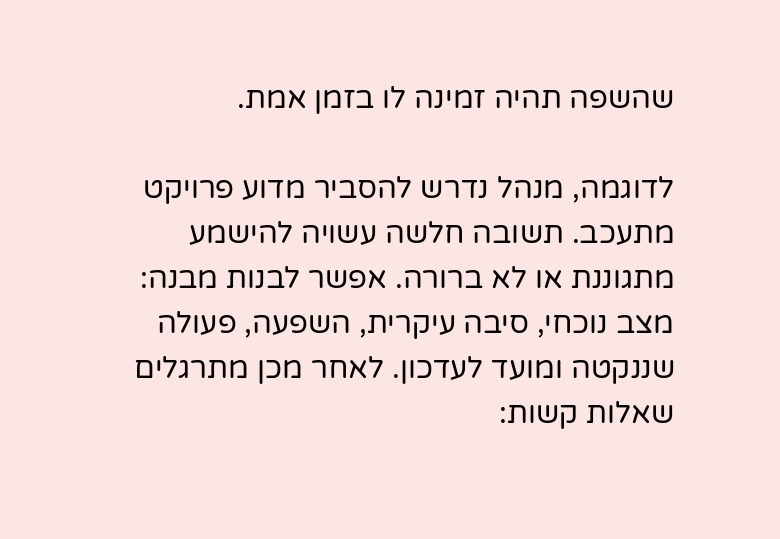שהשפה תהיה זמינה לו בזמן אמת.

לדוגמה, מנהל נדרש להסביר מדוע פרויקט מתעכב. תשובה חלשה עשויה להישמע מתגוננת או לא ברורה. אפשר לבנות מבנה: מצב נוכחי, סיבה עיקרית, השפעה, פעולה שננקטה ומועד לעדכון. לאחר מכן מתרגלים שאלות קשות: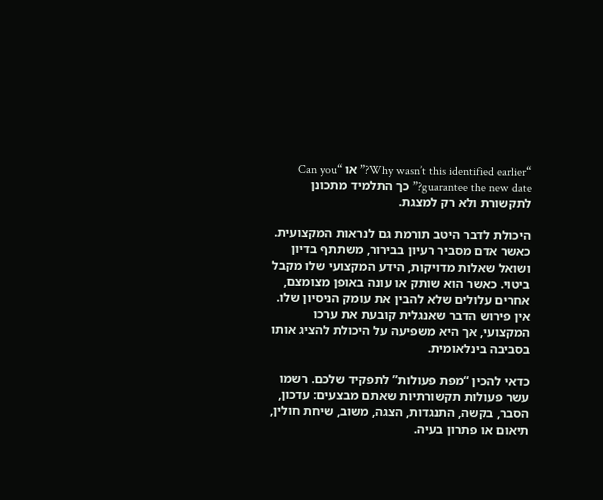“Why wasn’t this identified earlier?” או “Can you guarantee the new date?” כך התלמיד מתכונן לתקשורת ולא רק למצגת.

היכולת לדבר היטב תורמת גם לנראות המקצועית. כאשר אדם מסביר רעיון בבירור, משתתף בדיון ושואל שאלות מדויקות, הידע המקצועי שלו מקבל ביטוי. כאשר הוא שותק או עונה באופן מצומצם, אחרים עלולים שלא להבין את עומק הניסיון שלו. אין פירוש הדבר שאנגלית קובעת את ערכו המקצועי, אך היא משפיעה על היכולת להציג אותו בסביבה בינלאומית.

כדאי להכין “מפת פעולות” לתפקיד שלכם. רשמו עשר פעולות תקשורתיות שאתם מבצעים: עדכון, הסבר, בקשה, התנגדות, הצגה, משוב, שיחת חולין, תיאום או פתרון בעיה.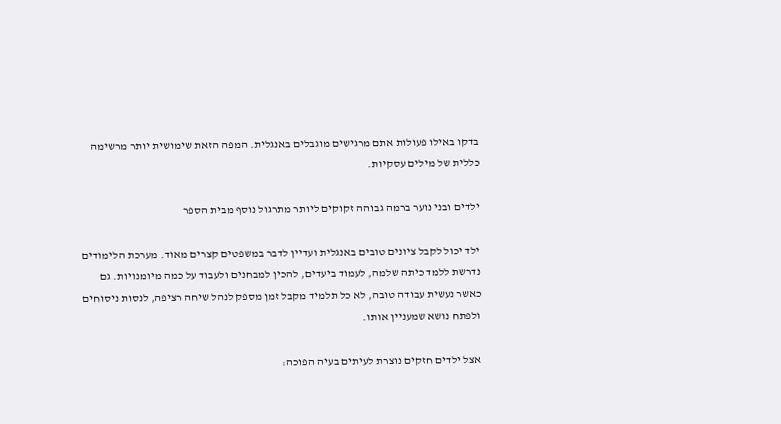בדקו באילו פעולות אתם מרגישים מוגבלים באנגלית. המפה הזאת שימושית יותר מרשימה כללית של מילים עסקיות.

ילדים ובני נוער ברמה גבוהה זקוקים ליותר מתרגול נוסף מבית הספר

ילד יכול לקבל ציונים טובים באנגלית ועדיין לדבר במשפטים קצרים מאוד. מערכת הלימודים נדרשת ללמד כיתה שלמה, לעמוד ביעדים, להכין למבחנים ולעבוד על כמה מיומנויות. גם כאשר נעשית עבודה טובה, לא כל תלמיד מקבל זמן מספק לנהל שיחה רציפה, לנסות ניסוחים ולפתח נושא שמעניין אותו.

אצל ילדים חזקים נוצרת לעיתים בעיה הפוכה: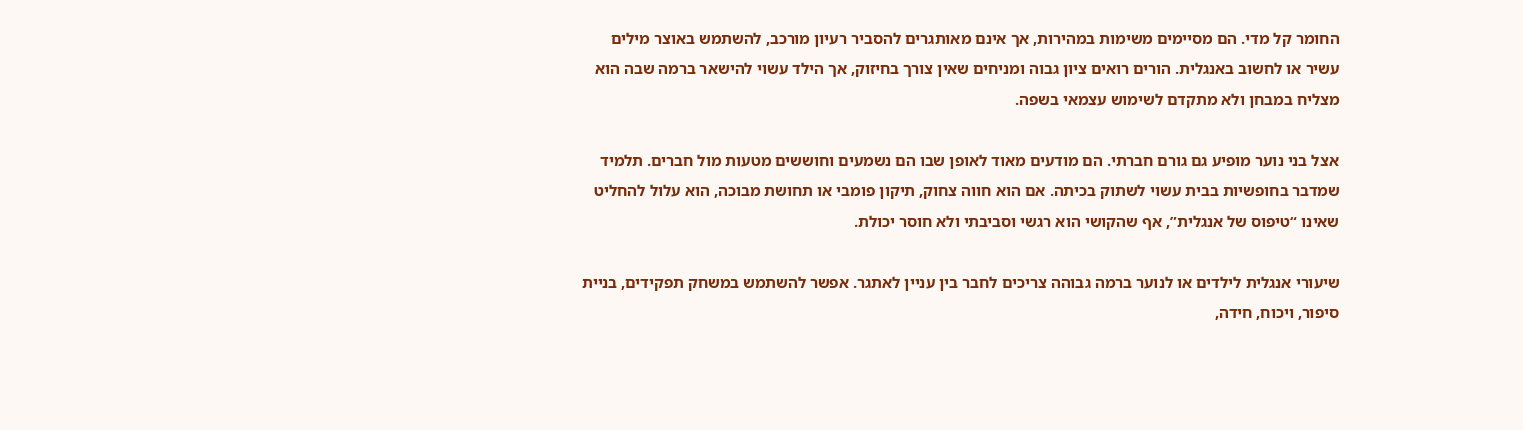החומר קל מדי. הם מסיימים משימות במהירות, אך אינם מאותגרים להסביר רעיון מורכב, להשתמש באוצר מילים עשיר או לחשוב באנגלית. הורים רואים ציון גבוה ומניחים שאין צורך בחיזוק, אך הילד עשוי להישאר ברמה שבה הוא מצליח במבחן ולא מתקדם לשימוש עצמאי בשפה.

אצל בני נוער מופיע גם גורם חברתי. הם מודעים מאוד לאופן שבו הם נשמעים וחוששים מטעות מול חברים. תלמיד שמדבר בחופשיות בבית עשוי לשתוק בכיתה. אם הוא חווה צחוק, תיקון פומבי או תחושת מבוכה, הוא עלול להחליט שאינו “טיפוס של אנגלית”, אף שהקושי הוא רגשי וסביבתי ולא חוסר יכולת.

שיעורי אנגלית לילדים או לנוער ברמה גבוהה צריכים לחבר בין עניין לאתגר. אפשר להשתמש במשחק תפקידים, בניית סיפור, ויכוח, חידה,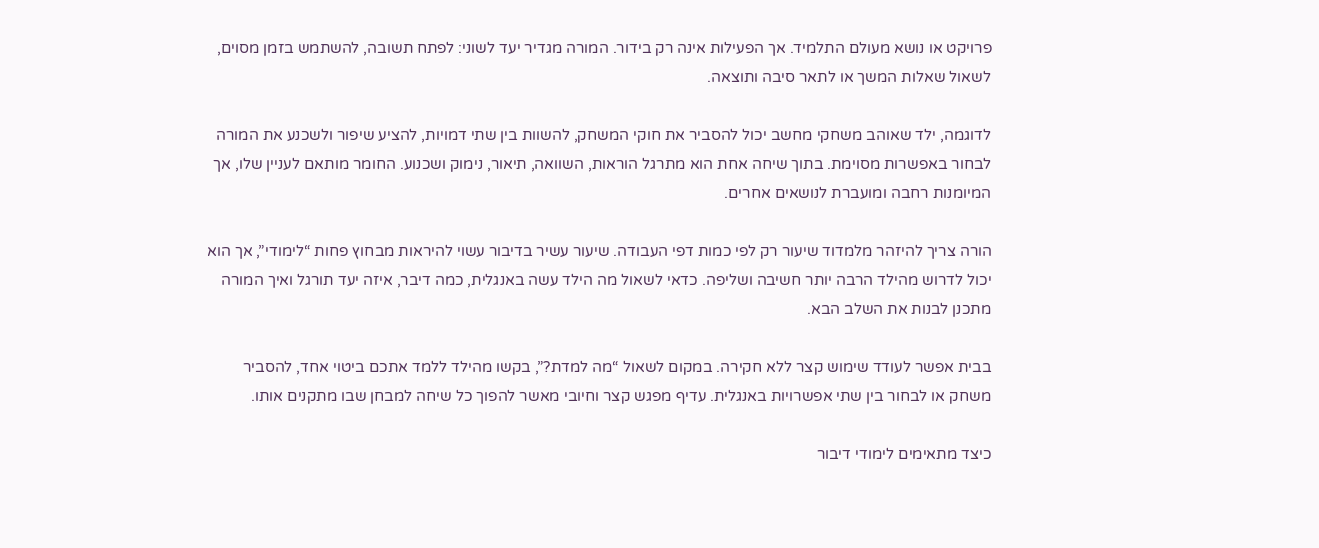פרויקט או נושא מעולם התלמיד. אך הפעילות אינה רק בידור. המורה מגדיר יעד לשוני: לפתח תשובה, להשתמש בזמן מסוים, לשאול שאלות המשך או לתאר סיבה ותוצאה.

לדוגמה, ילד שאוהב משחקי מחשב יכול להסביר את חוקי המשחק, להשוות בין שתי דמויות, להציע שיפור ולשכנע את המורה לבחור באפשרות מסוימת. בתוך שיחה אחת הוא מתרגל הוראות, השוואה, תיאור, נימוק ושכנוע. החומר מותאם לעניין שלו, אך המיומנות רחבה ומועברת לנושאים אחרים.

הורה צריך להיזהר מלמדוד שיעור רק לפי כמות דפי העבודה. שיעור עשיר בדיבור עשוי להיראות מבחוץ פחות “לימודי”, אך הוא יכול לדרוש מהילד הרבה יותר חשיבה ושליפה. כדאי לשאול מה הילד עשה באנגלית, כמה דיבר, איזה יעד תורגל ואיך המורה מתכנן לבנות את השלב הבא.

בבית אפשר לעודד שימוש קצר ללא חקירה. במקום לשאול “מה למדת?”, בקשו מהילד ללמד אתכם ביטוי אחד, להסביר משחק או לבחור בין שתי אפשרויות באנגלית. עדיף מפגש קצר וחיובי מאשר להפוך כל שיחה למבחן שבו מתקנים אותו.

כיצד מתאימים לימודי דיבור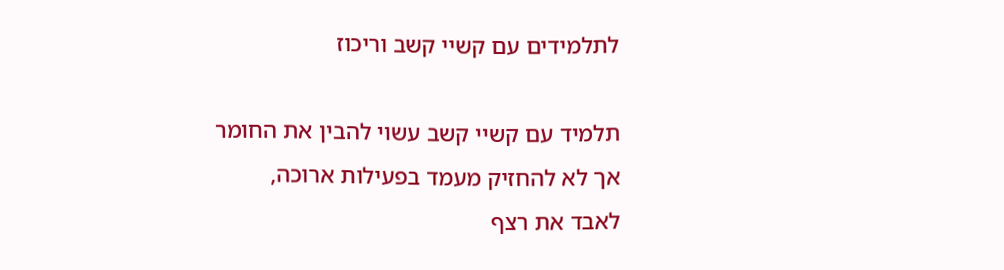לתלמידים עם קשיי קשב וריכוז

תלמיד עם קשיי קשב עשוי להבין את החומר אך לא להחזיק מעמד בפעילות ארוכה, לאבד את רצף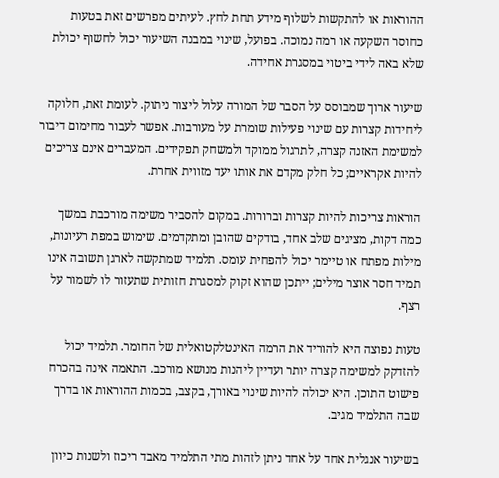ההוראות או להתקשות לשלוף מידע תחת לחץ. לעיתים מפרשים זאת בטעות כחוסר השקעה או רמה נמוכה. בפועל, שינוי במבנה השיעור יכול לחשוף יכולת שלא באה לידי ביטוי במסגרת אחידה.

שיעור ארוך שמבוסס על הסבר של המורה עלול ליצור ניתוק. לעומת זאת, חלוקה ליחידות קצרות עם שינוי פעילות שומרת על מעורבות. אפשר לעבור מחימום דיבור למשימת האזנה קצרה, לתרגול ממוקד ולמשחק תפקידים. המעברים אינם צריכים להיות אקראיים; כל חלק מקדם את אותו יעד מזווית אחרת.

הוראות צריכות להיות קצרות וברורות. במקום להסביר משימה מורכבת במשך כמה דקות, מציגים שלב אחד, בודקים שהובן ומתקדמים. שימוש במפת רעיונות, מילות מפתח או טיימר יכול להפחית עומס. תלמיד שמתקשה לארגן תשובה אינו תמיד חסר אוצר מילים; ייתכן שהוא זקוק למסגרת חזותית שתעזור לו לשמור על רצף.

טעות נפוצה היא להוריד את הרמה האינטלקטואלית של החומר. תלמיד יכול להזדקק למשימה קצרה יותר ועדיין ליהנות מנושא מורכב. התאמה אינה בהכרח פישוט התוכן. היא יכולה להיות שינוי באורך, בקצב, בכמות ההוראות או בדרך שבה התלמיד מגיב.

בשיעור אנגלית אחד על אחד ניתן לזהות מתי התלמיד מאבד ריכוז ולשנות כיוון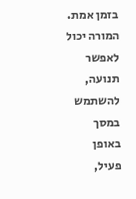בזמן אמת. המורה יכול לאפשר תנועה, להשתמש במסך באופן פעיל,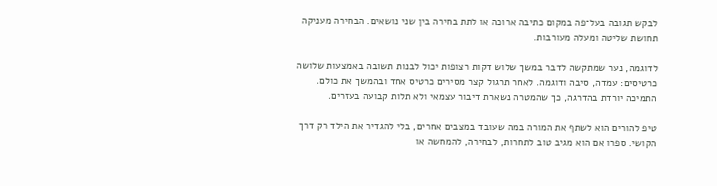לבקש תגובה בעל־פה במקום כתיבה ארוכה או לתת בחירה בין שני נושאים. הבחירה מעניקה תחושת שליטה ומעלה מעורבות.

לדוגמה, נער שמתקשה לדבר במשך שלוש דקות רצופות יכול לבנות תשובה באמצעות שלושה כרטיסים: עמדה, סיבה ודוגמה. לאחר תרגול קצר מסירים כרטיס אחד ובהמשך את כולם. התמיכה יורדת בהדרגה, כך שהמטרה נשארת דיבור עצמאי ולא תלות קבועה בעזרים.

טיפ להורים הוא לשתף את המורה במה שעובד במצבים אחרים, בלי להגדיר את הילד רק דרך הקושי. ספרו אם הוא מגיב טוב לתחרות, לבחירה, להמחשה או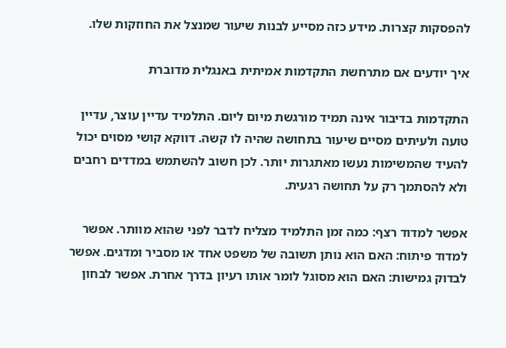להפסקות קצרות. מידע כזה מסייע לבנות שיעור שמנצל את החוזקות שלו.

איך יודעים אם מתרחשת התקדמות אמיתית באנגלית מדוברת

התקדמות בדיבור אינה תמיד מורגשת מיום ליום. התלמיד עדיין עוצר, עדיין טועה ולעיתים מסיים שיעור בתחושה שהיה לו קשה. דווקא קושי מסוים יכול להעיד שהמשימות נעשו מאתגרות יותר. לכן חשוב להשתמש במדדים רחבים ולא להסתמך רק על תחושה רגעית.

אפשר למדוד רצף: כמה זמן התלמיד מצליח לדבר לפני שהוא מוותר. אפשר למדוד פיתוח: האם הוא נותן תשובה של משפט אחד או מסביר ומדגים. אפשר לבדוק גמישות: האם הוא מסוגל לומר אותו רעיון בדרך אחרת. אפשר לבחון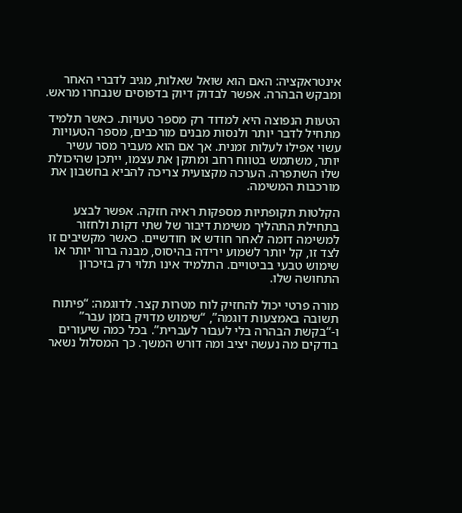אינטראקציה: האם הוא שואל שאלות, מגיב לדברי האחר ומבקש הבהרה. אפשר לבדוק דיוק בדפוסים שנבחרו מראש.

הטעות הנפוצה היא למדוד רק מספר טעויות. כאשר תלמיד מתחיל לדבר יותר ולנסות מבנים מורכבים, מספר הטעויות עשוי אפילו לעלות זמנית. אך אם הוא מעביר מסר עשיר יותר, משתמש בטווח רחב ומתקן את עצמו, ייתכן שהיכולת שלו השתפרה. הערכה מקצועית צריכה להביא בחשבון את מורכבות המשימה.

הקלטות תקופתיות מספקות ראיה חזקה. אפשר לבצע בתחילת התהליך משימת דיבור של שתי דקות ולחזור למשימה דומה לאחר חודש או חודשיים. כאשר מקשיבים זו לצד זו, קל יותר לשמוע ירידה בהיסוס, מבנה ברור יותר או שימוש טבעי בביטויים. התלמיד אינו תלוי רק בזיכרון התחושה שלו.

מורה פרטי יכול להחזיק לוח מטרות קצר. לדוגמה: “פיתוח תשובה באמצעות דוגמה”, “שימוש מדויק בזמן עבר” ו-“בקשת הבהרה בלי לעבור לעברית”. בכל כמה שיעורים בודקים מה נעשה יציב ומה דורש המשך. כך המסלול נשאר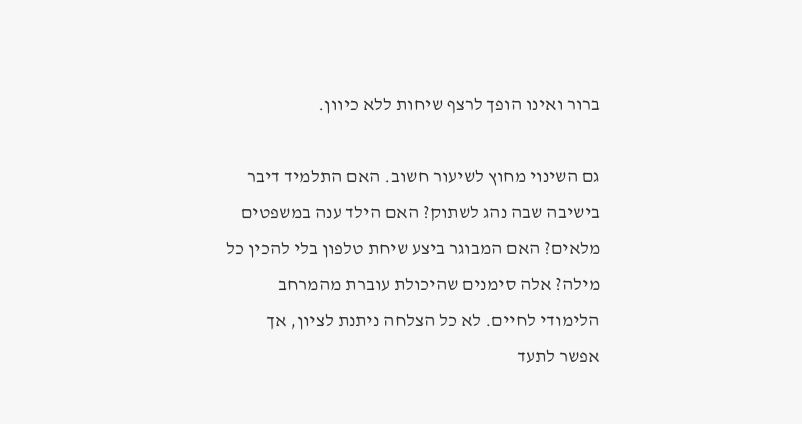ברור ואינו הופך לרצף שיחות ללא כיוון.

גם השינוי מחוץ לשיעור חשוב. האם התלמיד דיבר בישיבה שבה נהג לשתוק? האם הילד ענה במשפטים מלאים? האם המבוגר ביצע שיחת טלפון בלי להכין כל מילה? אלה סימנים שהיכולת עוברת מהמרחב הלימודי לחיים. לא כל הצלחה ניתנת לציון, אך אפשר לתעד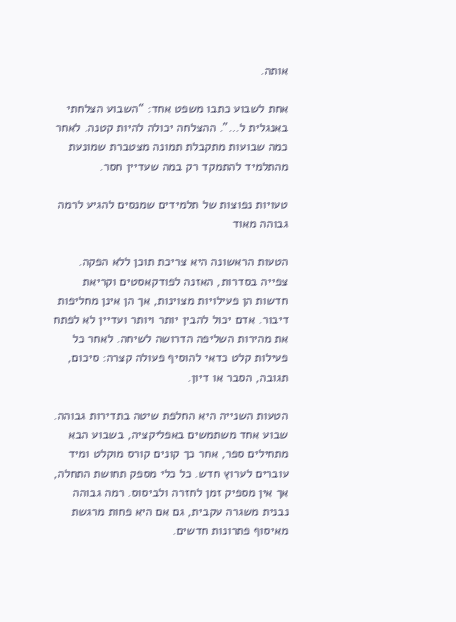אותה.

אחת לשבוע כתבו משפט אחד: “השבוע הצלחתי באנגלית ל…”. ההצלחה יכולה להיות קטנה. לאחר כמה שבועות מתקבלת תמונה מצטברת שמונעת מהתלמיד להתמקד רק במה שעדיין חסר.

טעויות נפוצות של תלמידים שמנסים להגיע לרמה גבוהה מאוד

הטעות הראשונה היא צריכת תוכן ללא הפקה. צפייה בסדרות, האזנה לפודקאסטים וקריאת חדשות הן פעילויות מצוינות, אך הן אינן מחליפות דיבור. אדם יכול להבין יותר ויותר ועדיין לא לפתח את מהירות השליפה הדרושה לשיחה. לאחר כל פעילות קלט כדאי להוסיף פעולה קצרה: סיכום, תגובה, הסבר או דיון.

הטעות השנייה היא החלפת שיטה בתדירות גבוהה. שבוע אחד משתמשים באפליקציה, בשבוע הבא מתחילים ספר, אחר כך קונים קורס מוקלט ומיד עוברים לערוץ חדש. כל כלי מספק תחושת התחלה, אך אין מספיק זמן לחזרה ולביסוס. רמה גבוהה נבנית משגרה עקבית, גם אם היא פחות מרגשת מאיסוף פתרונות חדשים.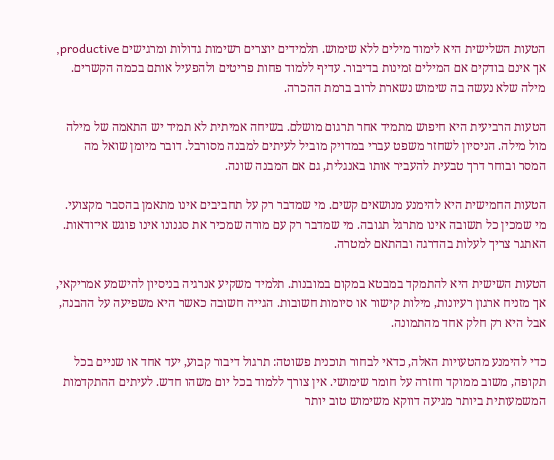הטעות השלישית היא לימוד מילים ללא שימוש. תלמידים יוצרים רשימות גדולות ומרגישים productive, אך אינם בודקים אם המילים זמינות בדיבור. עדיף ללמוד פחות פריטים ולהפעיל אותם בכמה הקשרים. מילה שלא נעשה בה שימוש נשארת לרוב ברמת ההכרה.

הטעות הרביעית היא חיפוש מתמיד אחר תרגום מושלם. בשיחה אמיתית לא תמיד יש התאמה של מילה מול מילה. הניסיון לשחזר משפט עברי במדויק מוביל לעיתים למבנה מסורבל. דובר מיומן שואל מה המסר ובוחר דרך טבעית להעביר אותו באנגלית, גם אם המבנה שונה.

הטעות החמישית היא להימנע מנושאים קשים. מי שמדבר רק על תחביבים אינו מתאמן בהסבר מקצועי. מי שמכין כל תשובה אינו מתרגל תגובה. מי שמדבר רק עם מורה שמכיר את סגנונו אינו פוגש אי־ודאות. האתגר צריך לעלות בהדרגה ובהתאם למטרה.

הטעות השישית היא להתמקד במבטא במקום במובנות. תלמיד משקיע אנרגיה בניסיון להישמע אמריקאי, אך מזניח ארגון רעיונות, מילות קישור או סיומות חשובות. הגייה חשובה כאשר היא משפיעה על ההבנה, אבל היא רק חלק אחד מהתמונה.

כדי להימנע מהטעויות האלה, כדאי לבחור תוכנית פשוטה: תרגול דיבור קבוע, יעד אחד או שניים בכל תקופה, משוב ממוקד וחזרה על חומר שימושי. אין צורך ללמוד בכל יום משהו חדש. לעיתים ההתקדמות המשמעותית ביותר מגיעה דווקא משימוש טוב יותר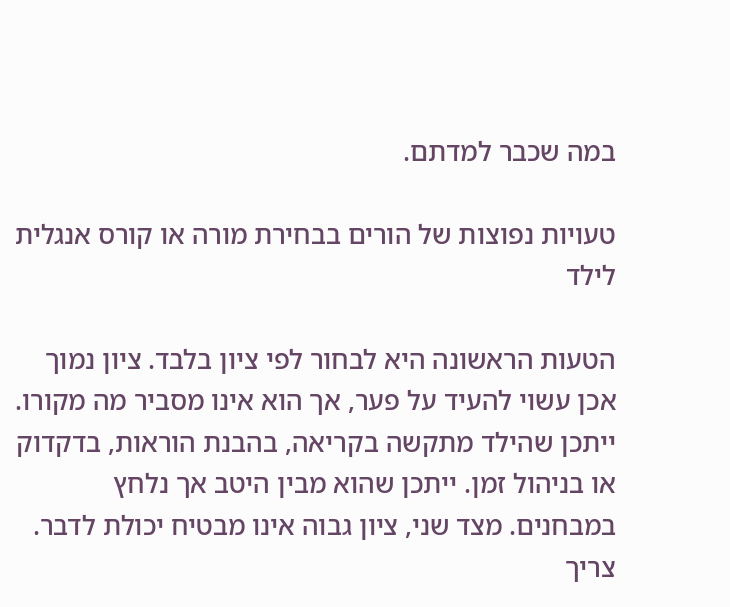במה שכבר למדתם.

טעויות נפוצות של הורים בבחירת מורה או קורס אנגלית לילד

הטעות הראשונה היא לבחור לפי ציון בלבד. ציון נמוך אכן עשוי להעיד על פער, אך הוא אינו מסביר מה מקורו. ייתכן שהילד מתקשה בקריאה, בהבנת הוראות, בדקדוק או בניהול זמן. ייתכן שהוא מבין היטב אך נלחץ במבחנים. מצד שני, ציון גבוה אינו מבטיח יכולת לדבר. צריך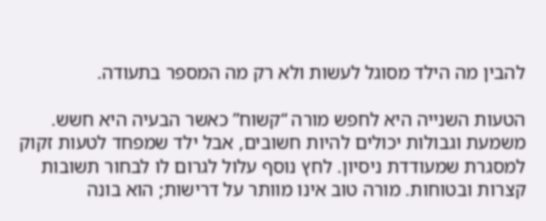להבין מה הילד מסוגל לעשות ולא רק מה המספר בתעודה.

הטעות השנייה היא לחפש מורה “קשוח” כאשר הבעיה היא חשש. משמעת וגבולות יכולים להיות חשובים, אבל ילד שמפחד לטעות זקוק למסגרת שמעודדת ניסיון. לחץ נוסף עלול לגרום לו לבחור תשובות קצרות ובטוחות. מורה טוב אינו מוותר על דרישות; הוא בונה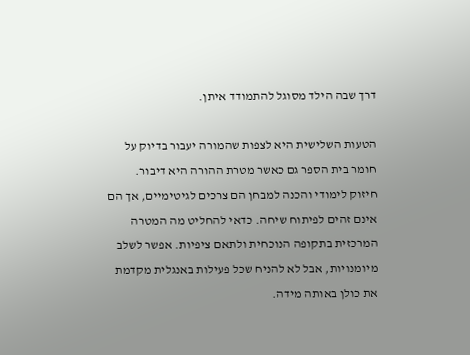דרך שבה הילד מסוגל להתמודד איתן.

הטעות השלישית היא לצפות שהמורה יעבור בדיוק על חומר בית הספר גם כאשר מטרת ההורה היא דיבור. חיזוק לימודי והכנה למבחן הם צרכים לגיטימיים, אך הם אינם זהים לפיתוח שיחה. כדאי להחליט מה המטרה המרכזית בתקופה הנוכחית ולתאם ציפיות. אפשר לשלב מיומנויות, אבל לא להניח שכל פעילות באנגלית מקדמת את כולן באותה מידה.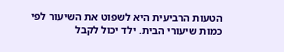הטעות הרביעית היא לשפוט את השיעור לפי כמות שיעורי הבית. ילד יכול לקבל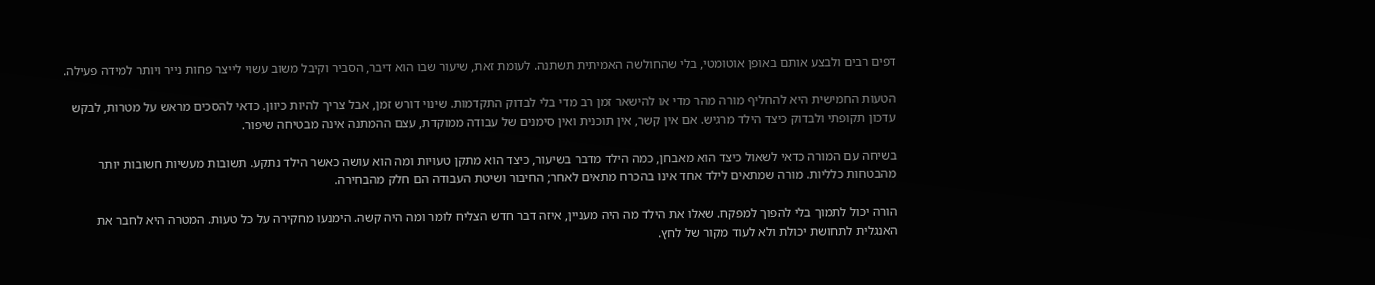דפים רבים ולבצע אותם באופן אוטומטי, בלי שהחולשה האמיתית תשתנה. לעומת זאת, שיעור שבו הוא דיבר, הסביר וקיבל משוב עשוי לייצר פחות נייר ויותר למידה פעילה.

הטעות החמישית היא להחליף מורה מהר מדי או להישאר זמן רב מדי בלי לבדוק התקדמות. שינוי דורש זמן, אבל צריך להיות כיוון. כדאי להסכים מראש על מטרות, לבקש עדכון תקופתי ולבדוק כיצד הילד מרגיש. אם אין קשר, אין תוכנית ואין סימנים של עבודה ממוקדת, עצם ההמתנה אינה מבטיחה שיפור.

בשיחה עם המורה כדאי לשאול כיצד הוא מאבחן, כמה הילד מדבר בשיעור, כיצד הוא מתקן טעויות ומה הוא עושה כאשר הילד נתקע. תשובות מעשיות חשובות יותר מהבטחות כלליות. מורה שמתאים לילד אחד אינו בהכרח מתאים לאחר; החיבור ושיטת העבודה הם חלק מהבחירה.

הורה יכול לתמוך בלי להפוך למפקח. שאלו את הילד מה היה מעניין, איזה דבר חדש הצליח לומר ומה היה קשה. הימנעו מחקירה על כל טעות. המטרה היא לחבר את האנגלית לתחושת יכולת ולא לעוד מקור של לחץ.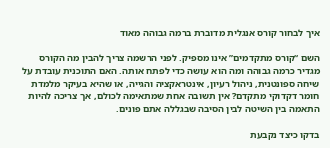איך לבחור קורס אנגלית מדוברת ברמה גבוהה מאוד

השם “קורס מתקדמים” אינו מספיק. לפני הרשמה צריך להבין מה הקורס מגדיר כרמה גבוהה ומה הוא עושה כדי לפתח אותה. האם התוכנית עובדת על שיחה ספונטנית, ניהול רעיון, אינטראקציה והגייה, או שהיא בעיקר מלמדת חומר דקדוקי מתקדם? אין תשובה אחת שמתאימה לכולם, אך צריכה להיות התאמה בין השיטה לבין הסיבה שבגללה אתם פונים.

בדקו כיצד נקבעת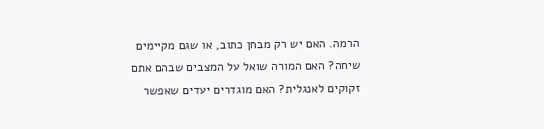הרמה. האם יש רק מבחן כתוב, או שגם מקיימים שיחה? האם המורה שואל על המצבים שבהם אתם זקוקים לאנגלית? האם מוגדרים יעדים שאפשר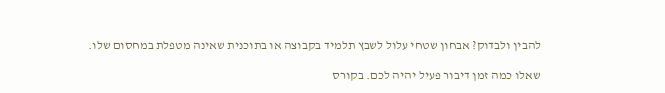להבין ולבדוק? אבחון שטחי עלול לשבץ תלמיד בקבוצה או בתוכנית שאינה מטפלת במחסום שלו.

שאלו כמה זמן דיבור פעיל יהיה לכם. בקורס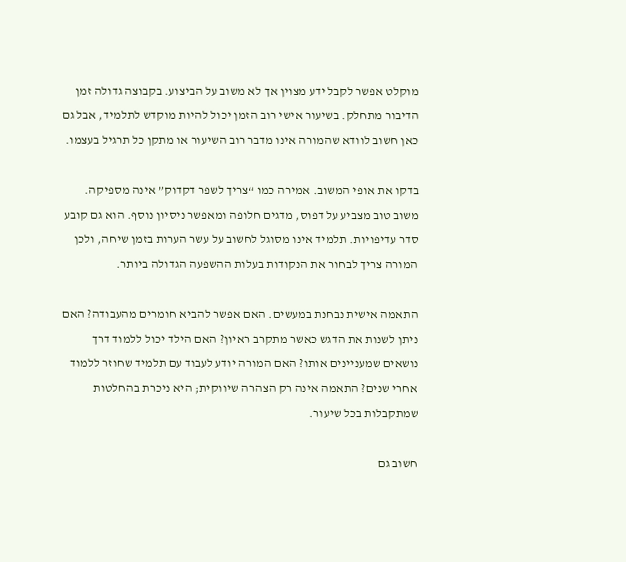מוקלט אפשר לקבל ידע מצוין אך לא משוב על הביצוע. בקבוצה גדולה זמן הדיבור מתחלק. בשיעור אישי רוב הזמן יכול להיות מוקדש לתלמיד, אבל גם כאן חשוב לוודא שהמורה אינו מדבר רוב השיעור או מתקן כל תרגיל בעצמו.

בדקו את אופי המשוב. אמירה כמו “צריך לשפר דקדוק” אינה מספיקה. משוב טוב מצביע על דפוס, מדגים חלופה ומאפשר ניסיון נוסף. הוא גם קובע סדר עדיפויות. תלמיד אינו מסוגל לחשוב על עשר הערות בזמן שיחה, ולכן המורה צריך לבחור את הנקודות בעלות ההשפעה הגדולה ביותר.

התאמה אישית נבחנת במעשים. האם אפשר להביא חומרים מהעבודה? האם ניתן לשנות את הדגש כאשר מתקרב ראיון? האם הילד יכול ללמוד דרך נושאים שמעניינים אותו? האם המורה יודע לעבוד עם תלמיד שחוזר ללמוד אחרי שנים? התאמה אינה רק הצהרה שיווקית; היא ניכרת בהחלטות שמתקבלות בכל שיעור.

חשוב גם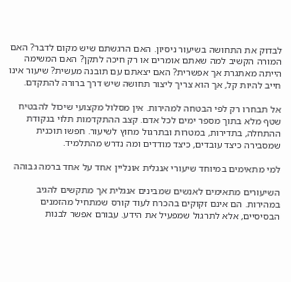לבדוק את התחושה בשיעור ניסיון. האם הרגשתם שיש מקום לדבר? האם המורה הקשיב למה שאתם אומרים או רק חיכה לתקן? האם המשימה הייתה מאתגרת אך אפשרית? האם יצאתם עם תובנה מעשית? שיעור אינו חייב להיות קל, אך הוא צריך ליצור תחושה שיש דרך ברורה להתקדם.

אל תבחרו רק לפי הבטחה למהירות. אין מסלול מקצועי שיכול להבטיח שטף מלא בתוך מספר ימים לכל אדם. קצב ההתקדמות תלוי בנקודת ההתחלה, בתדירות, במטרות ובתרגול מחוץ לשיעור. חפשו תוכנית שמסבירה כיצד עובדים, כיצד מודדים ומה נדרש מהתלמיד.

למי מתאימים במיוחד שיעורי אנגלית אונליין אחד על אחד ברמה גבוהה

השיעורים מתאימים לאנשים שמבינים אנגלית אך מתקשים להגיב במהירות. הם אינם זקוקים בהכרח לעוד קורס שמתחיל מהזמנים הבסיסיים, אלא לתרגול שמפעיל את הידע. עבורם אפשר לבנות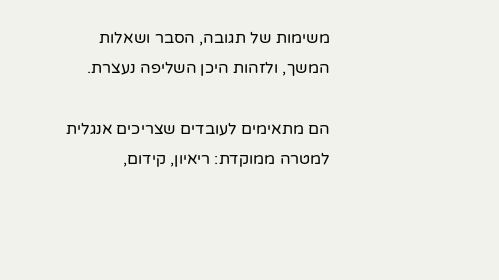משימות של תגובה, הסבר ושאלות המשך, ולזהות היכן השליפה נעצרת.

הם מתאימים לעובדים שצריכים אנגלית למטרה ממוקדת: ריאיון, קידום,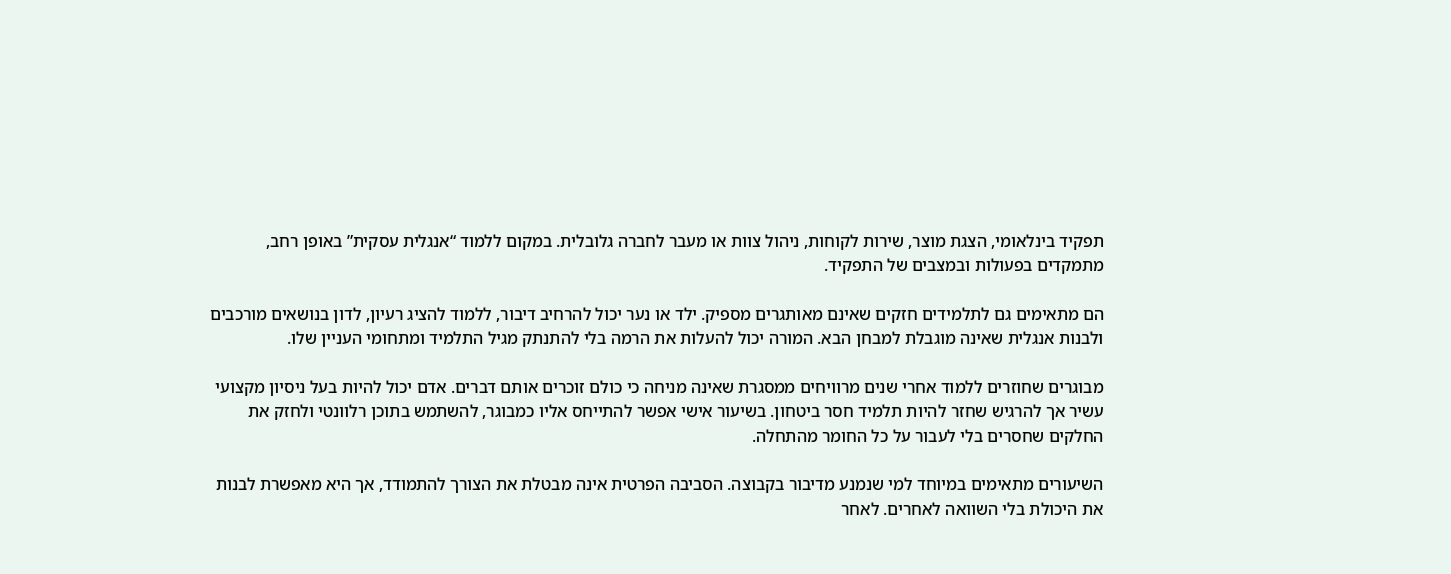תפקיד בינלאומי, הצגת מוצר, שירות לקוחות, ניהול צוות או מעבר לחברה גלובלית. במקום ללמוד “אנגלית עסקית” באופן רחב, מתמקדים בפעולות ובמצבים של התפקיד.

הם מתאימים גם לתלמידים חזקים שאינם מאותגרים מספיק. ילד או נער יכול להרחיב דיבור, ללמוד להציג רעיון, לדון בנושאים מורכבים ולבנות אנגלית שאינה מוגבלת למבחן הבא. המורה יכול להעלות את הרמה בלי להתנתק מגיל התלמיד ומתחומי העניין שלו.

מבוגרים שחוזרים ללמוד אחרי שנים מרוויחים ממסגרת שאינה מניחה כי כולם זוכרים אותם דברים. אדם יכול להיות בעל ניסיון מקצועי עשיר אך להרגיש שחזר להיות תלמיד חסר ביטחון. בשיעור אישי אפשר להתייחס אליו כמבוגר, להשתמש בתוכן רלוונטי ולחזק את החלקים שחסרים בלי לעבור על כל החומר מהתחלה.

השיעורים מתאימים במיוחד למי שנמנע מדיבור בקבוצה. הסביבה הפרטית אינה מבטלת את הצורך להתמודד, אך היא מאפשרת לבנות את היכולת בלי השוואה לאחרים. לאחר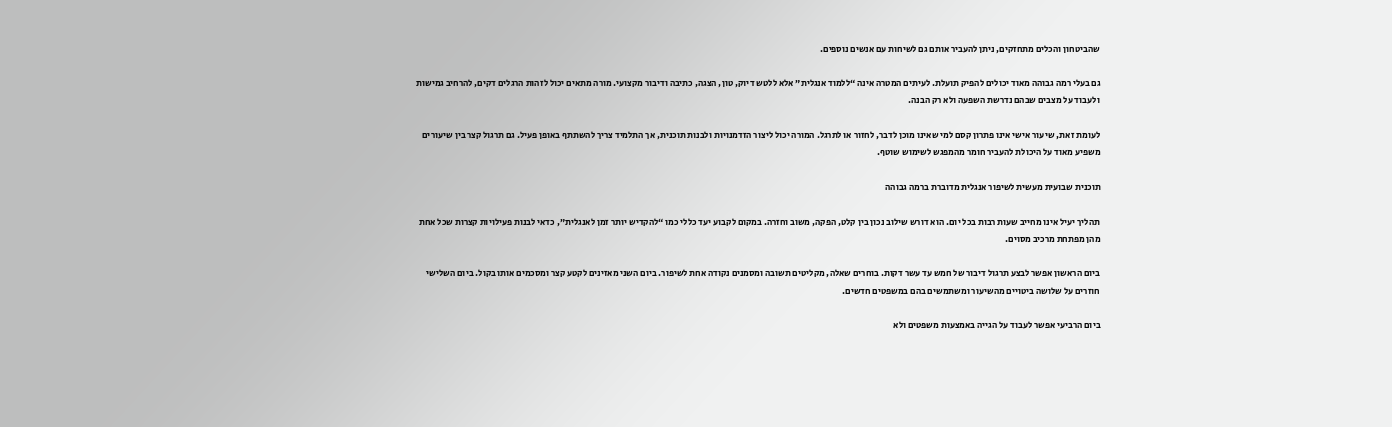שהביטחון והכלים מתחזקים, ניתן להעביר אותם גם לשיחות עם אנשים נוספים.

גם בעלי רמה גבוהה מאוד יכולים להפיק תועלת. לעיתים המטרה אינה “ללמוד אנגלית” אלא ללטש דיוק, טון, הצגה, כתיבה ודיבור מקצועי. מורה מתאים יכול לזהות הרגלים דקים, להרחיב גמישות ולעבוד על מצבים שבהם נדרשת השפעה ולא רק הבנה.

לעומת זאת, שיעור אישי אינו פתרון קסם למי שאינו מוכן לדבר, לחזור או לתרגל. המורה יכול ליצור הזדמנויות ולבנות תוכנית, אך התלמיד צריך להשתתף באופן פעיל. גם תרגול קצר בין שיעורים משפיע מאוד על היכולת להעביר חומר מהמפגש לשימוש שוטף.

תוכנית שבועית מעשית לשיפור אנגלית מדוברת ברמה גבוהה

תהליך יעיל אינו מחייב שעות רבות בכל יום. הוא דורש שילוב נכון בין קלט, הפקה, משוב וחזרה. במקום לקבוע יעד כללי כמו “להקדיש יותר זמן לאנגלית”, כדאי לבנות פעילויות קצרות שכל אחת מהן מפתחת מרכיב מסוים.

ביום הראשון אפשר לבצע תרגול דיבור של חמש עד עשר דקות. בוחרים שאלה, מקליטים תשובה ומסמנים נקודה אחת לשיפור. ביום השני מאזינים לקטע קצר ומסכמים אותו בקול. ביום השלישי חוזרים על שלושה ביטויים מהשיעור ומשתמשים בהם במשפטים חדשים.

ביום הרביעי אפשר לעבוד על הגייה באמצעות משפטים ולא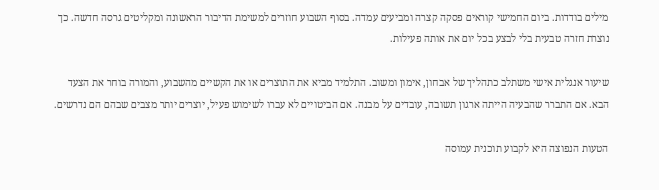מילים בודדות. ביום החמישי קוראים פסקה קצרה ומביעים עמדה. בסוף השבוע חוזרים למשימת הדיבור הראשונה ומקליטים גרסה חדשה. כך נוצרת חזרה טבעית בלי לבצע בכל יום את אותה פעילות.

שיעור אנגלית אישי משתלב כתהליך של אבחון, אימון ומשוב. התלמיד מביא את התוצרים או את הקשיים מהשבוע, והמורה בוחר את הצעד הבא. אם התברר שהבעיה הייתה ארגון תשובה, עובדים על מבנה. אם הביטויים לא עברו לשימוש פעיל, יוצרים יותר מצבים שבהם הם נדרשים.

הטעות הנפוצה היא לקבוע תוכנית עמוסה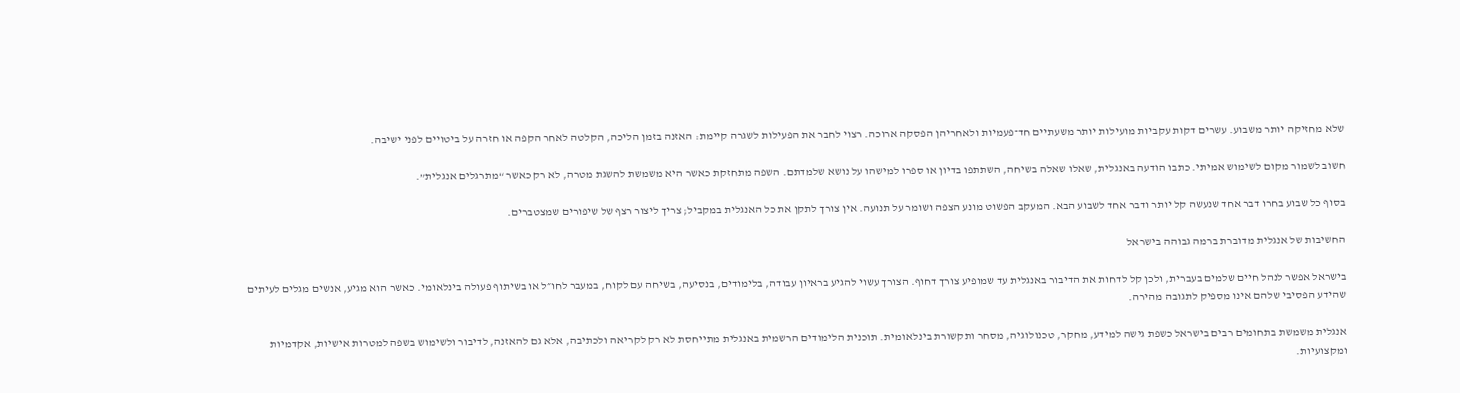שלא מחזיקה יותר משבוע. עשרים דקות עקביות מועילות יותר משעתיים חד־פעמיות ולאחריהן הפסקה ארוכה. רצוי לחבר את הפעילות לשגרה קיימת: האזנה בזמן הליכה, הקלטה לאחר הקפה או חזרה על ביטויים לפני ישיבה.

חשוב לשמור מקום לשימוש אמיתי. כתבו הודעה באנגלית, שאלו שאלה בשיחה, השתתפו בדיון או ספרו למישהו על נושא שלמדתם. השפה מתחזקת כאשר היא משמשת להשגת מטרה, לא רק כאשר “מתרגלים אנגלית”.

בסוף כל שבוע בחרו דבר אחד שנעשה קל יותר ודבר אחד לשבוע הבא. המעקב הפשוט מונע הצפה ושומר על תנועה. אין צורך לתקן את כל האנגלית במקביל; צריך ליצור רצף של שיפורים שמצטברים.

החשיבות של אנגלית מדוברת ברמה גבוהה בישראל

בישראל אפשר לנהל חיים שלמים בעברית, ולכן קל לדחות את הדיבור באנגלית עד שמופיע צורך דחוף. הצורך עשוי להגיע בראיון עבודה, בלימודים, בנסיעה, בשיחה עם לקוח, במעבר לחו״ל או בשיתוף פעולה בינלאומי. כאשר הוא מגיע, אנשים מגלים לעיתים שהידע הפסיבי שלהם אינו מספיק לתגובה מהירה.

אנגלית משמשת בתחומים רבים בישראל כשפת גישה למידע, מחקר, טכנולוגיה, מסחר ותקשורת בינלאומית. תוכנית הלימודים הרשמית באנגלית מתייחסת לא רק לקריאה ולכתיבה, אלא גם להאזנה, לדיבור ולשימוש בשפה למטרות אישיות, אקדמיות ומקצועיות.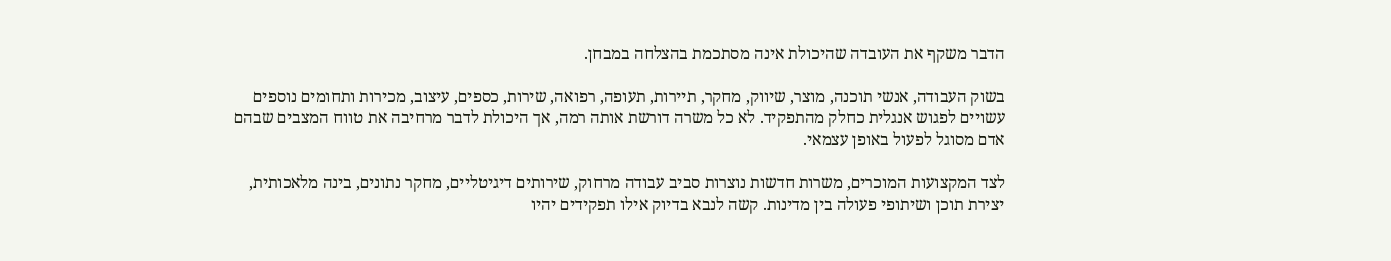הדבר משקף את העובדה שהיכולת אינה מסתכמת בהצלחה במבחן.

בשוק העבודה, אנשי תוכנה, מוצר, שיווק, מחקר, תיירות, תעופה, רפואה, שירות, כספים, עיצוב, מכירות ותחומים נוספים עשויים לפגוש אנגלית כחלק מהתפקיד. לא כל משרה דורשת אותה רמה, אך היכולת לדבר מרחיבה את טווח המצבים שבהם אדם מסוגל לפעול באופן עצמאי.

לצד המקצועות המוכרים, משרות חדשות נוצרות סביב עבודה מרחוק, שירותים דיגיטליים, מחקר נתונים, בינה מלאכותית, יצירת תוכן ושיתופי פעולה בין מדינות. קשה לנבא בדיוק אילו תפקידים יהיו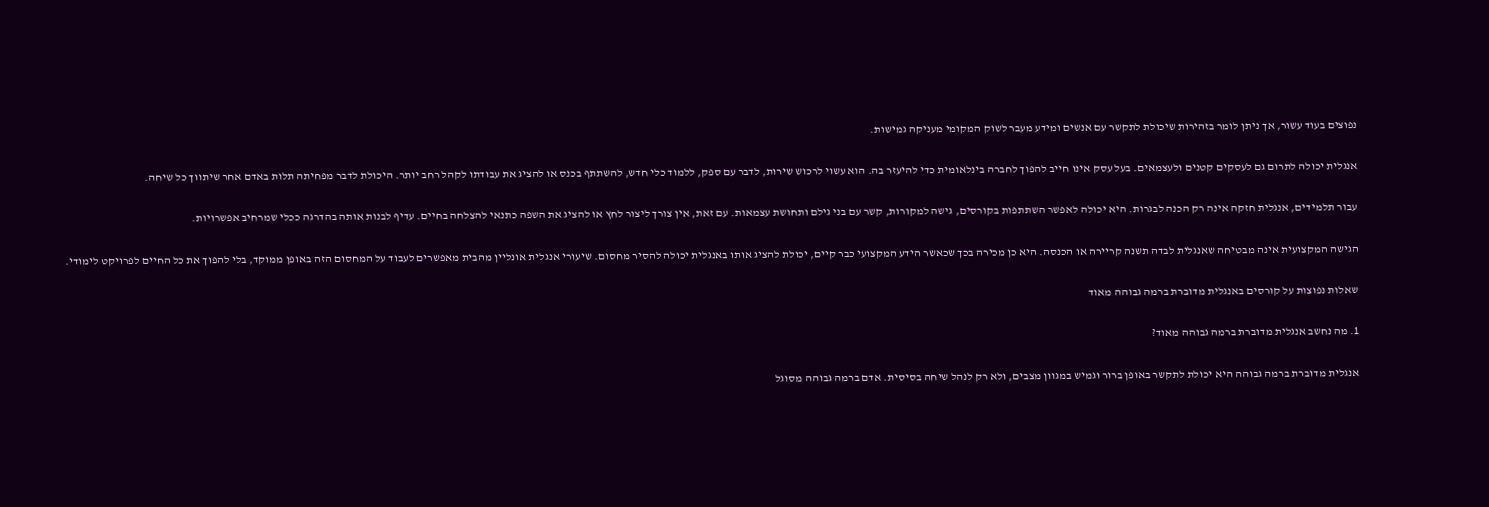נפוצים בעוד עשור, אך ניתן לומר בזהירות שיכולת לתקשר עם אנשים ומידע מעבר לשוק המקומי מעניקה גמישות.

אנגלית יכולה לתרום גם לעסקים קטנים ולעצמאים. בעל עסק אינו חייב להפוך לחברה בינלאומית כדי להיעזר בה. הוא עשוי לרכוש שירות, לדבר עם ספק, ללמוד כלי חדש, להשתתף בכנס או להציג את עבודתו לקהל רחב יותר. היכולת לדבר מפחיתה תלות באדם אחר שיתווך כל שיחה.

עבור תלמידים, אנגלית חזקה אינה רק הכנה לבגרות. היא יכולה לאפשר השתתפות בקורסים, גישה למקורות, קשר עם בני גילם ותחושת עצמאות. עם זאת, אין צורך ליצור לחץ או להציג את השפה כתנאי להצלחה בחיים. עדיף לבנות אותה בהדרגה ככלי שמרחיב אפשרויות.

הגישה המקצועית אינה מבטיחה שאנגלית לבדה תשנה קריירה או הכנסה. היא כן מכירה בכך שכאשר הידע המקצועי כבר קיים, יכולת להציג אותו באנגלית יכולה להסיר מחסום. שיעורי אנגלית אונליין מהבית מאפשרים לעבוד על המחסום הזה באופן ממוקד, בלי להפוך את כל החיים לפרויקט לימודי.

שאלות נפוצות על קורסים באנגלית מדוברת ברמה גבוהה מאוד

1. מה נחשב אנגלית מדוברת ברמה גבוהה מאוד?

אנגלית מדוברת ברמה גבוהה היא יכולת לתקשר באופן ברור וגמיש במגוון מצבים, ולא רק לנהל שיחה בסיסית. אדם ברמה גבוהה מסוגל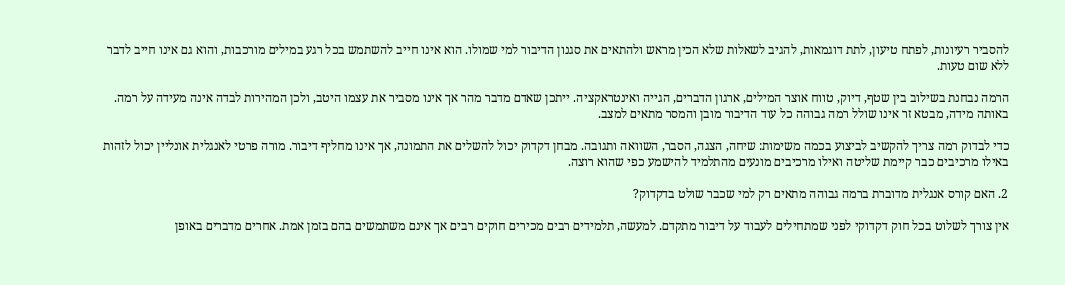להסביר רעיונות, לפתח טיעון, לתת דוגמאות, להגיב לשאלות שלא הכין מראש ולהתאים את סגנון הדיבור למי שמולו. הוא אינו חייב להשתמש בכל רגע במילים מורכבות, והוא גם אינו חייב לדבר ללא שום טעות.

הרמה נבחנת בשילוב בין שטף, דיוק, טווח אוצר המילים, ארגון הדברים, הגייה ואינטראקציה. ייתכן שאדם מדבר מהר אך אינו מסביר את עצמו היטב, ולכן המהירות לבדה אינה מעידה על רמה. באותה מידה, מבטא זר אינו שולל רמה גבוהה כל עוד הדיבור מובן והמסר מתאים למצב.

כדי לבדוק רמה צריך להקשיב לביצוע בכמה משימות: שיחה, הצגה, הסבר, השוואה ותגובה. מבחן דקדוק יכול להשלים את התמונה, אך אינו מחליף דיבור. מורה פרטי לאנגלית אונליין יכול לזהות באילו מרכיבים כבר קיימת שליטה ואילו מרכיבים מונעים מהתלמיד להישמע כפי שהוא רוצה.

2. האם קורס אנגלית מדוברת ברמה גבוהה מתאים רק למי שכבר שולט בדקדוק?

אין צורך לשלוט בכל חוק דקדוקי לפני שמתחילים לעבוד על דיבור מתקדם. למעשה, תלמידים רבים מכירים חוקים רבים אך אינם משתמשים בהם בזמן אמת. אחרים מדברים באופן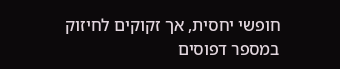חופשי יחסית, אך זקוקים לחיזוק במספר דפוסים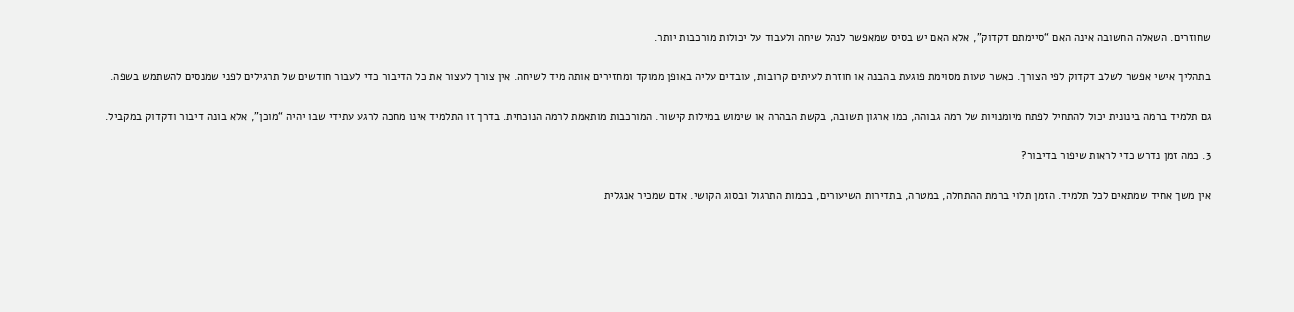שחוזרים. השאלה החשובה אינה האם “סיימתם דקדוק”, אלא האם יש בסיס שמאפשר לנהל שיחה ולעבוד על יכולות מורכבות יותר.

בתהליך אישי אפשר לשלב דקדוק לפי הצורך. כאשר טעות מסוימת פוגעת בהבנה או חוזרת לעיתים קרובות, עובדים עליה באופן ממוקד ומחזירים אותה מיד לשיחה. אין צורך לעצור את כל הדיבור כדי לעבור חודשים של תרגילים לפני שמנסים להשתמש בשפה.

גם תלמיד ברמה בינונית יכול להתחיל לפתח מיומנויות של רמה גבוהה, כמו ארגון תשובה, בקשת הבהרה או שימוש במילות קישור. המורכבות מותאמת לרמה הנוכחית. בדרך זו התלמיד אינו מחכה לרגע עתידי שבו יהיה “מוכן”, אלא בונה דיבור ודקדוק במקביל.

3. כמה זמן נדרש כדי לראות שיפור בדיבור?

אין משך אחיד שמתאים לכל תלמיד. הזמן תלוי ברמת ההתחלה, במטרה, בתדירות השיעורים, בכמות התרגול ובסוג הקושי. אדם שמכיר אנגלית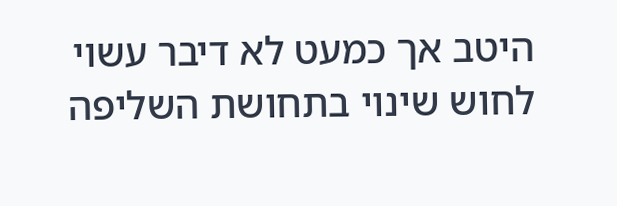היטב אך כמעט לא דיבר עשוי לחוש שינוי בתחושת השליפה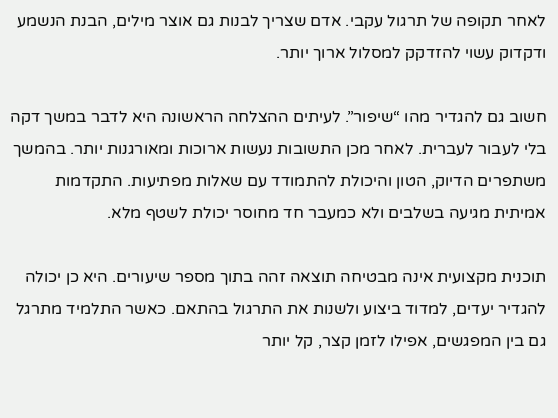לאחר תקופה של תרגול עקבי. אדם שצריך לבנות גם אוצר מילים, הבנת הנשמע ודקדוק עשוי להזדקק למסלול ארוך יותר.

חשוב גם להגדיר מהו “שיפור”. לעיתים ההצלחה הראשונה היא לדבר במשך דקה בלי לעבור לעברית. לאחר מכן התשובות נעשות ארוכות ומאורגנות יותר. בהמשך משתפרים הדיוק, הטון והיכולת להתמודד עם שאלות מפתיעות. התקדמות אמיתית מגיעה בשלבים ולא כמעבר חד מחוסר יכולת לשטף מלא.

תוכנית מקצועית אינה מבטיחה תוצאה זהה בתוך מספר שיעורים. היא כן יכולה להגדיר יעדים, למדוד ביצוע ולשנות את התרגול בהתאם. כאשר התלמיד מתרגל גם בין המפגשים, אפילו לזמן קצר, קל יותר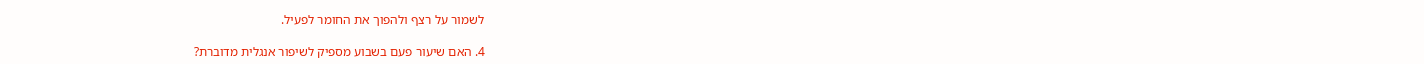לשמור על רצף ולהפוך את החומר לפעיל.

4. האם שיעור פעם בשבוע מספיק לשיפור אנגלית מדוברת?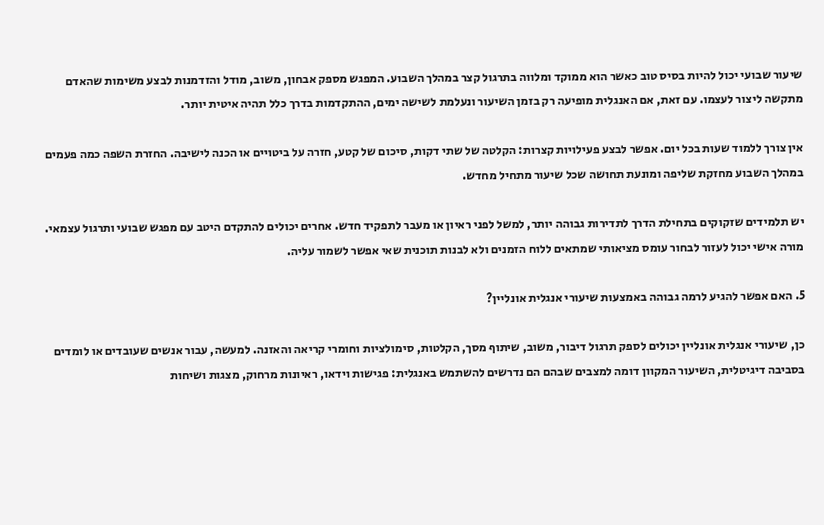שיעור שבועי יכול להיות בסיס טוב כאשר הוא ממוקד ומלווה בתרגול קצר במהלך השבוע. המפגש מספק אבחון, משוב, מודל והזדמנות לבצע משימות שהאדם מתקשה ליצור לעצמו. עם זאת, אם האנגלית מופיעה רק בזמן השיעור ונעלמת לשישה ימים, ההתקדמות בדרך כלל תהיה איטית יותר.

אין צורך ללמוד שעות בכל יום. אפשר לבצע פעילויות קצרות: הקלטה של שתי דקות, סיכום של קטע, חזרה על ביטויים או הכנה לישיבה. החזרת השפה כמה פעמים במהלך השבוע מחזקת שליפה ומונעת תחושה שכל שיעור מתחיל מחדש.

יש תלמידים שזקוקים בתחילת הדרך לתדירות גבוהה יותר, למשל לפני ראיון או מעבר לתפקיד חדש. אחרים יכולים להתקדם היטב עם מפגש שבועי ותרגול עצמאי. מורה אישי יכול לעזור לבחור עומס מציאותי שמתאים ללוח הזמנים ולא לבנות תוכנית שאי אפשר לשמור עליה.

5. האם אפשר להגיע לרמה גבוהה באמצעות שיעורי אנגלית אונליין?

כן, שיעורי אנגלית אונליין יכולים לספק תרגול דיבור, משוב, שיתוף מסך, הקלטות, סימולציות וחומרי קריאה והאזנה. למעשה, עבור אנשים שעובדים או לומדים בסביבה דיגיטלית, השיעור המקוון דומה למצבים שבהם הם נדרשים להשתמש באנגלית: פגישות וידאו, ראיונות מרחוק, מצגות ושיחות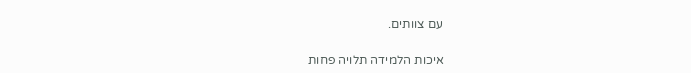עם צוותים.

איכות הלמידה תלויה פחות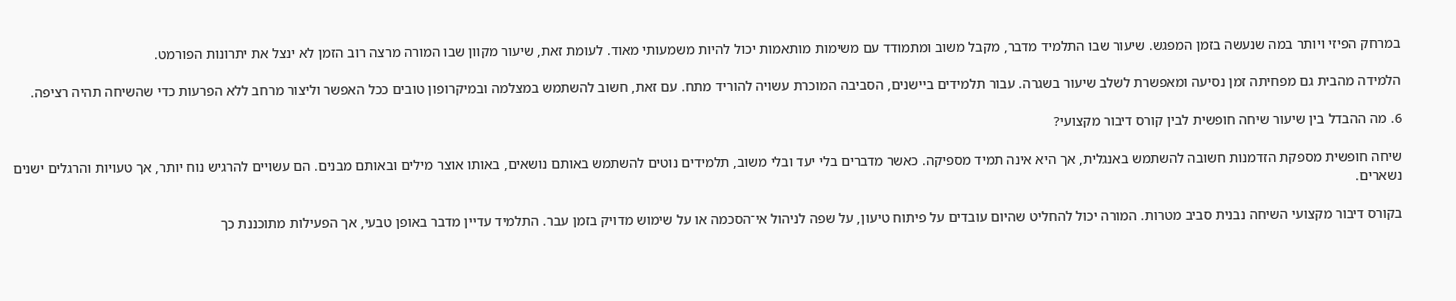במרחק הפיזי ויותר במה שנעשה בזמן המפגש. שיעור שבו התלמיד מדבר, מקבל משוב ומתמודד עם משימות מותאמות יכול להיות משמעותי מאוד. לעומת זאת, שיעור מקוון שבו המורה מרצה רוב הזמן לא ינצל את יתרונות הפורמט.

הלמידה מהבית גם מפחיתה זמן נסיעה ומאפשרת לשלב שיעור בשגרה. עבור תלמידים ביישנים, הסביבה המוכרת עשויה להוריד מתח. עם זאת, חשוב להשתמש במצלמה ובמיקרופון טובים ככל האפשר וליצור מרחב ללא הפרעות כדי שהשיחה תהיה רציפה.

6. מה ההבדל בין שיעור שיחה חופשית לבין קורס דיבור מקצועי?

שיחה חופשית מספקת הזדמנות חשובה להשתמש באנגלית, אך היא אינה תמיד מספיקה. כאשר מדברים בלי יעד ובלי משוב, תלמידים נוטים להשתמש באותם נושאים, באותו אוצר מילים ובאותם מבנים. הם עשויים להרגיש נוח יותר, אך טעויות והרגלים ישנים נשארים.

בקורס דיבור מקצועי השיחה נבנית סביב מטרות. המורה יכול להחליט שהיום עובדים על פיתוח טיעון, על שפה לניהול אי־הסכמה או על שימוש מדויק בזמן עבר. התלמיד עדיין מדבר באופן טבעי, אך הפעילות מתוכננת כך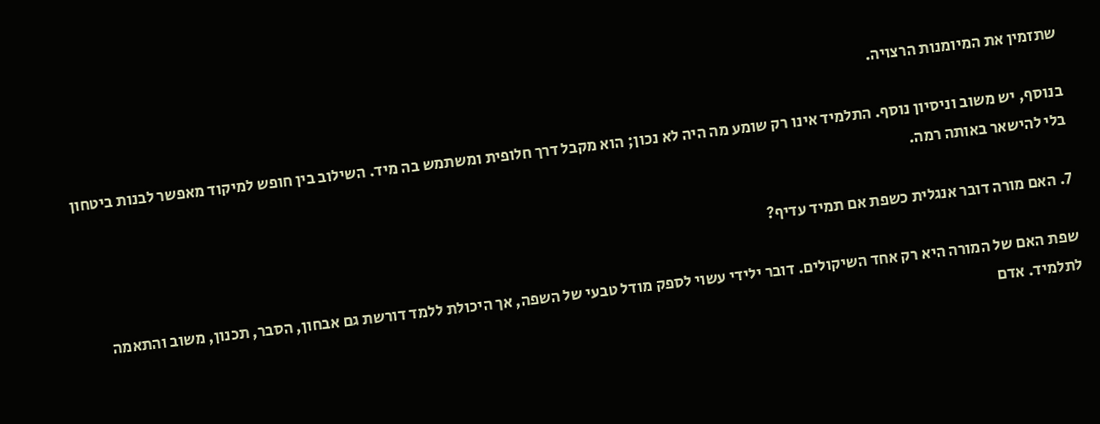שתזמין את המיומנות הרצויה.

בנוסף, יש משוב וניסיון נוסף. התלמיד אינו רק שומע מה היה לא נכון; הוא מקבל דרך חלופית ומשתמש בה מיד. השילוב בין חופש למיקוד מאפשר לבנות ביטחון בלי להישאר באותה רמה.

7. האם מורה דובר אנגלית כשפת אם תמיד עדיף?

שפת האם של המורה היא רק אחד השיקולים. דובר ילידי עשוי לספק מודל טבעי של השפה, אך היכולת ללמד דורשת גם אבחון, הסבר, תכנון, משוב והתאמה לתלמיד. אדם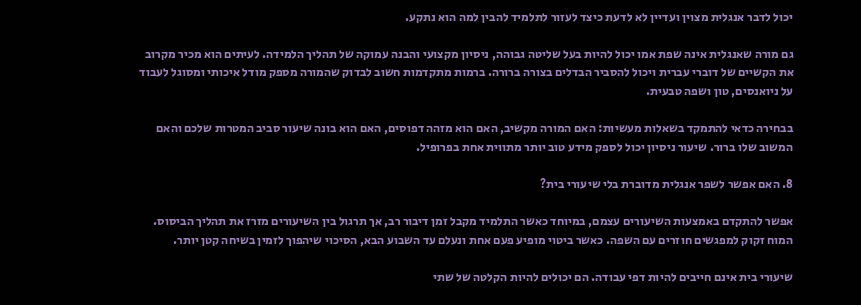יכול לדבר אנגלית מצוין ועדיין לא לדעת כיצד לעזור לתלמיד להבין למה הוא נתקע.

גם מורה שאנגלית אינה שפת אמו יכול להיות בעל שליטה גבוהה, ניסיון מקצועי והבנה עמוקה של תהליך הלמידה. לעיתים הוא מכיר מקרוב את הקשיים של דוברי עברית ויכול להסביר הבדלים בצורה ברורה. ברמות מתקדמות חשוב לבדוק שהמורה מספק מודל איכותי ומסוגל לעבוד על ניואנסים, טון ושפה טבעית.

בבחירה כדאי להתמקד בשאלות מעשיות: האם המורה מקשיב, האם הוא מזהה דפוסים, האם הוא בונה שיעור סביב המטרות שלכם והאם המשוב שלו ברור. שיעור ניסיון יכול לספק מידע טוב יותר מתווית אחת בפרופיל.

8. האם אפשר לשפר אנגלית מדוברת בלי שיעורי בית?

אפשר להתקדם באמצעות השיעורים עצמם, במיוחד כאשר התלמיד מקבל זמן דיבור רב, אך תרגול בין השיעורים מזרז את תהליך הביסוס. המוח זקוק למפגשים חוזרים עם השפה. כאשר ביטוי מופיע פעם אחת ונעלם עד השבוע הבא, הסיכוי שיהפוך לזמין בשיחה קטן יותר.

שיעורי בית אינם חייבים להיות דפי עבודה. הם יכולים להיות הקלטה של שתי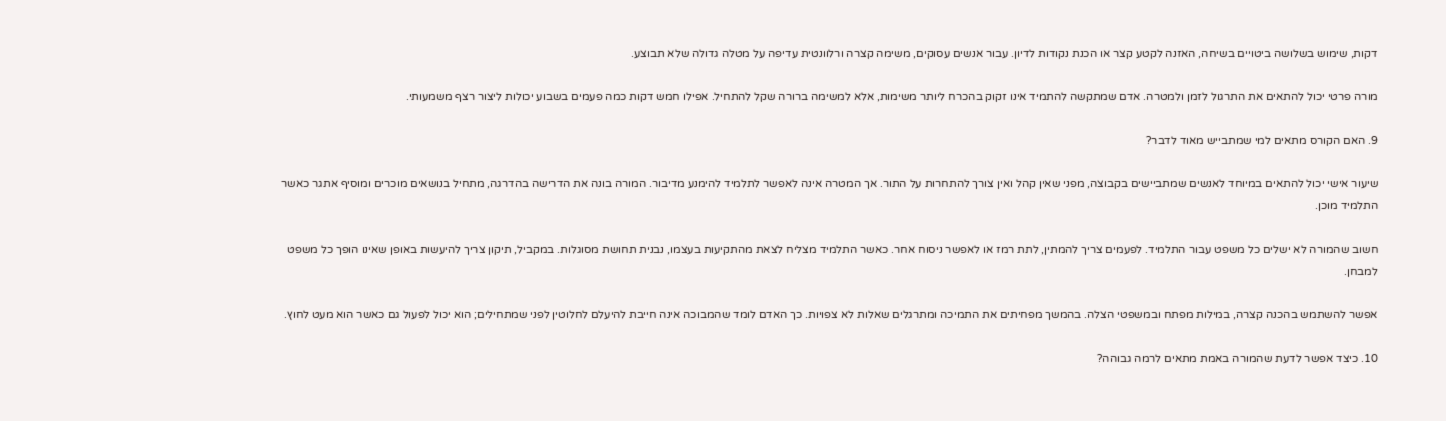דקות, שימוש בשלושה ביטויים בשיחה, האזנה לקטע קצר או הכנת נקודות לדיון. עבור אנשים עסוקים, משימה קצרה ורלוונטית עדיפה על מטלה גדולה שלא תבוצע.

מורה פרטי יכול להתאים את התרגול לזמן ולמטרה. אדם שמתקשה להתמיד אינו זקוק בהכרח ליותר משימות, אלא למשימה ברורה שקל להתחיל. אפילו חמש דקות כמה פעמים בשבוע יכולות ליצור רצף משמעותי.

9. האם הקורס מתאים למי שמתבייש מאוד לדבר?

שיעור אישי יכול להתאים במיוחד לאנשים שמתביישים בקבוצה, מפני שאין קהל ואין צורך להתחרות על התור. אך המטרה אינה לאפשר לתלמיד להימנע מדיבור. המורה בונה את הדרישה בהדרגה, מתחיל בנושאים מוכרים ומוסיף אתגר כאשר התלמיד מוכן.

חשוב שהמורה לא ישלים כל משפט עבור התלמיד. לפעמים צריך להמתין, לתת רמז או לאפשר ניסוח אחר. כאשר התלמיד מצליח לצאת מהתקיעות בעצמו, נבנית תחושת מסוגלות. במקביל, תיקון צריך להיעשות באופן שאינו הופך כל משפט למבחן.

אפשר להשתמש בהכנה קצרה, במילות מפתח ובמשפטי הצלה. בהמשך מפחיתים את התמיכה ומתרגלים שאלות לא צפויות. כך האדם לומד שהמבוכה אינה חייבת להיעלם לחלוטין לפני שמתחילים; הוא יכול לפעול גם כאשר הוא מעט לחוץ.

10. כיצד אפשר לדעת שהמורה באמת מתאים לרמה גבוהה?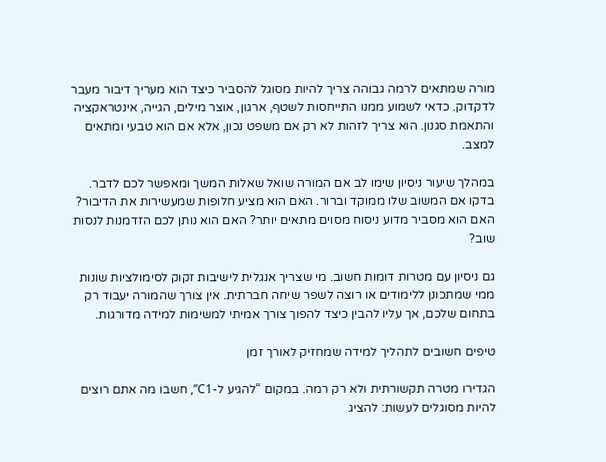מורה שמתאים לרמה גבוהה צריך להיות מסוגל להסביר כיצד הוא מעריך דיבור מעבר לדקדוק. כדאי לשמוע ממנו התייחסות לשטף, ארגון, אוצר מילים, הגייה, אינטראקציה והתאמת סגנון. הוא צריך לזהות לא רק אם משפט נכון, אלא אם הוא טבעי ומתאים למצב.

במהלך שיעור ניסיון שימו לב אם המורה שואל שאלות המשך ומאפשר לכם לדבר. בדקו אם המשוב שלו ממוקד וברור. האם הוא מציע חלופות שמעשירות את הדיבור? האם הוא מסביר מדוע ניסוח מסוים מתאים יותר? האם הוא נותן לכם הזדמנות לנסות שוב?

גם ניסיון עם מטרות דומות חשוב. מי שצריך אנגלית לישיבות זקוק לסימולציות שונות ממי שמתכונן ללימודים או רוצה לשפר שיחה חברתית. אין צורך שהמורה יעבוד רק בתחום שלכם, אך עליו להבין כיצד להפוך צורך אמיתי למשימות למידה מדורגות.

טיפים חשובים לתהליך למידה שמחזיק לאורך זמן

הגדירו מטרה תקשורתית ולא רק רמה. במקום “להגיע ל-C1”, חשבו מה אתם רוצים להיות מסוגלים לעשות: להציג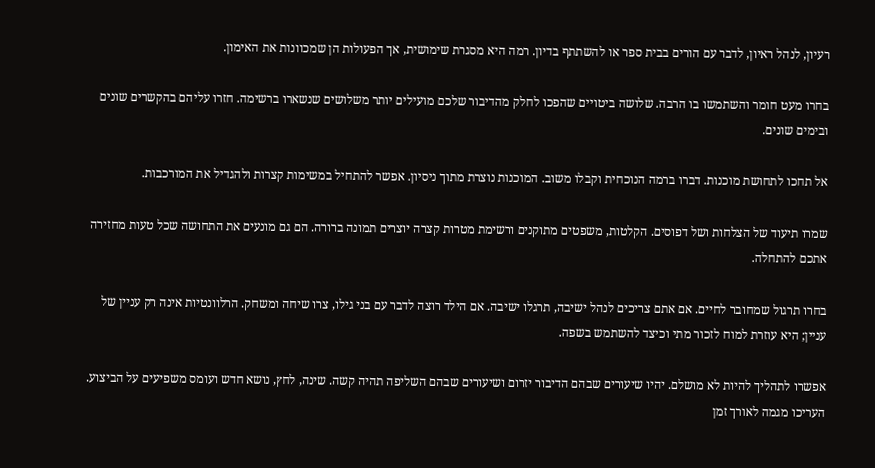רעיון, לנהל ראיון, לדבר עם הורים בבית ספר או להשתתף בדיון. רמה היא מסגרת שימושית, אך הפעולות הן שמכוונות את האימון.

בחרו מעט חומר והשתמשו בו הרבה. שלושה ביטויים שהפכו לחלק מהדיבור שלכם מועילים יותר משלושים שנשארו ברשימה. חזרו עליהם בהקשרים שונים ובימים שונים.

אל תחכו לתחושת מוכנות. דברו ברמה הנוכחית וקבלו משוב. המוכנות נוצרת מתוך ניסיון. אפשר להתחיל במשימות קצרות ולהגדיל את המורכבות.

שמרו תיעוד של הצלחות ושל דפוסים. הקלטות, משפטים מתוקנים ורשימת מטרות קצרה יוצרים תמונה ברורה. הם גם מונעים את התחושה שכל טעות מחזירה אתכם להתחלה.

בחרו תרגול שמחובר לחיים. אם אתם צריכים לנהל ישיבה, תרגלו ישיבה. אם הילד רוצה לדבר עם בני גילו, צרו שיחה ומשחק. הרלוונטיות אינה רק עניין של עניין; היא עוזרת למוח לזכור מתי וכיצד להשתמש בשפה.

אפשרו לתהליך להיות לא מושלם. יהיו שיעורים שבהם הדיבור יזרום ושיעורים שבהם השליפה תהיה קשה. שינה, לחץ, נושא חדש ועומס משפיעים על הביצוע. העריכו מגמה לאורך זמן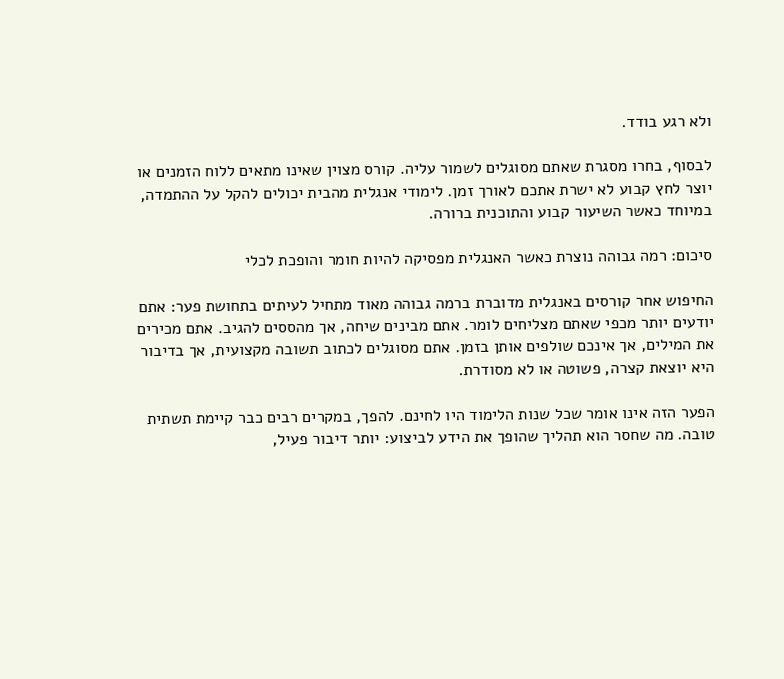ולא רגע בודד.

לבסוף, בחרו מסגרת שאתם מסוגלים לשמור עליה. קורס מצוין שאינו מתאים ללוח הזמנים או יוצר לחץ קבוע לא ישרת אתכם לאורך זמן. לימודי אנגלית מהבית יכולים להקל על ההתמדה, במיוחד כאשר השיעור קבוע והתוכנית ברורה.

סיכום: רמה גבוהה נוצרת כאשר האנגלית מפסיקה להיות חומר והופכת לכלי

החיפוש אחר קורסים באנגלית מדוברת ברמה גבוהה מאוד מתחיל לעיתים בתחושת פער: אתם יודעים יותר מכפי שאתם מצליחים לומר. אתם מבינים שיחה, אך מהססים להגיב. אתם מכירים את המילים, אך אינכם שולפים אותן בזמן. אתם מסוגלים לכתוב תשובה מקצועית, אך בדיבור היא יוצאת קצרה, פשוטה או לא מסודרת.

הפער הזה אינו אומר שכל שנות הלימוד היו לחינם. להפך, במקרים רבים כבר קיימת תשתית טובה. מה שחסר הוא תהליך שהופך את הידע לביצוע: יותר דיבור פעיל,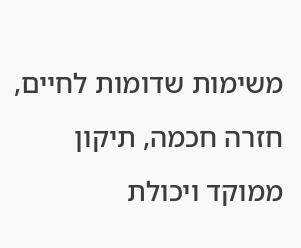משימות שדומות לחיים, חזרה חכמה, תיקון ממוקד ויכולת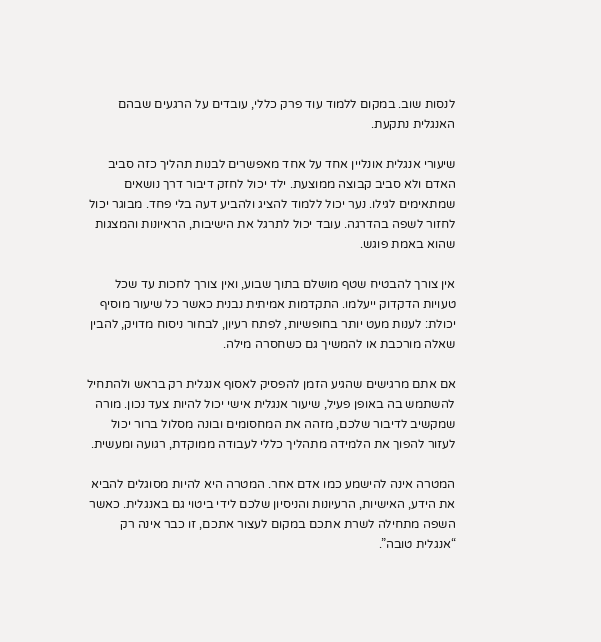לנסות שוב. במקום ללמוד עוד פרק כללי, עובדים על הרגעים שבהם האנגלית נתקעת.

שיעורי אנגלית אונליין אחד על אחד מאפשרים לבנות תהליך כזה סביב האדם ולא סביב קבוצה ממוצעת. ילד יכול לחזק דיבור דרך נושאים שמתאימים לגילו. נער יכול ללמוד להציג ולהביע דעה בלי פחד. מבוגר יכול לחזור לשפה בהדרגה. עובד יכול לתרגל את הישיבות, הראיונות והמצגות שהוא באמת פוגש.

אין צורך להבטיח שטף מושלם בתוך שבוע, ואין צורך לחכות עד שכל טעויות הדקדוק ייעלמו. התקדמות אמיתית נבנית כאשר כל שיעור מוסיף יכולת: לענות מעט יותר בחופשיות, לפתח רעיון, לבחור ניסוח מדויק, להבין שאלה מורכבת או להמשיך גם כשחסרה מילה.

אם אתם מרגישים שהגיע הזמן להפסיק לאסוף אנגלית רק בראש ולהתחיל להשתמש בה באופן פעיל, שיעור אנגלית אישי יכול להיות צעד נכון. מורה שמקשיב לדיבור שלכם, מזהה את המחסומים ובונה מסלול ברור יכול לעזור להפוך את הלמידה מתהליך כללי לעבודה ממוקדת, רגועה ומעשית.

המטרה אינה להישמע כמו אדם אחר. המטרה היא להיות מסוגלים להביא את הידע, האישיות, הרעיונות והניסיון שלכם לידי ביטוי גם באנגלית. כאשר השפה מתחילה לשרת אתכם במקום לעצור אתכם, זו כבר אינה רק “אנגלית טובה”.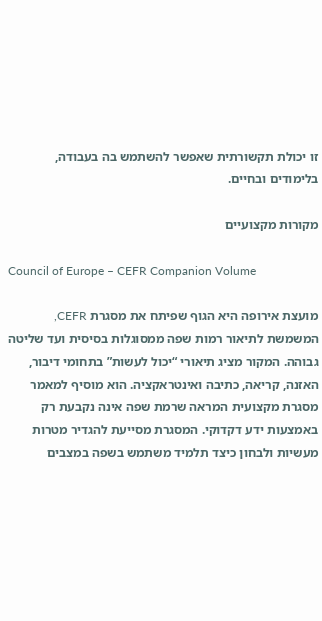זו יכולת תקשורתית שאפשר להשתמש בה בעבודה, בלימודים ובחיים.

מקורות מקצועיים

Council of Europe – CEFR Companion Volume

מועצת אירופה היא הגוף שפיתח את מסגרת CEFR, המשמשת לתיאור רמות שפה ממסוגלות בסיסית ועד שליטה גבוהה. המקור מציג תיאורי “יכול לעשות” בתחומי דיבור, האזנה, קריאה, כתיבה ואינטראקציה. הוא מוסיף למאמר מסגרת מקצועית המראה שרמת שפה אינה נקבעת רק באמצעות ידע דקדוקי. המסגרת מסייעת להגדיר מטרות מעשיות ולבחון כיצד תלמיד משתמש בשפה במצבים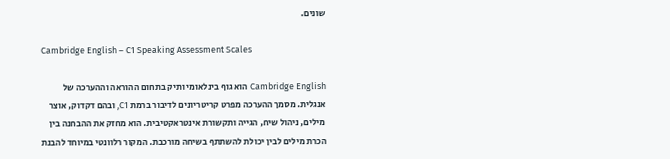שונים.

Cambridge English – C1 Speaking Assessment Scales

Cambridge English הוא גוף בינלאומי ותיק בתחום ההוראה וההערכה של אנגלית. מסמך ההערכה מפרט קריטריונים לדיבור ברמת C1, ובהם דקדוק, אוצר מילים, ניהול שיח, הגייה ותקשורת אינטראקטיבית. הוא מחזק את ההבחנה בין הכרת מילים לבין יכולת להשתתף בשיחה מורכבת. המקור רלוונטי במיוחד להבנת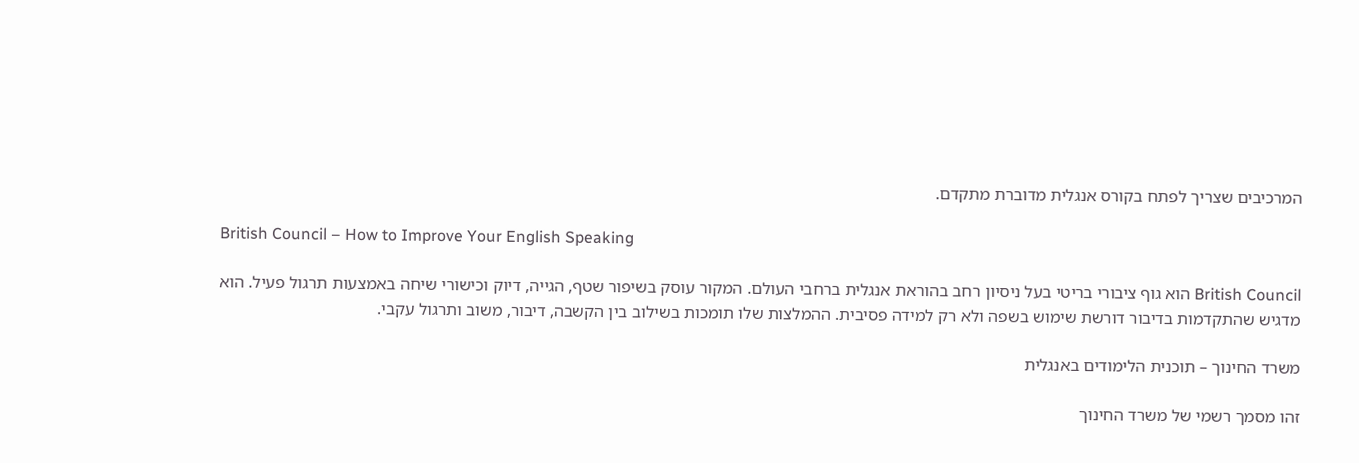המרכיבים שצריך לפתח בקורס אנגלית מדוברת מתקדם.

British Council – How to Improve Your English Speaking

British Council הוא גוף ציבורי בריטי בעל ניסיון רחב בהוראת אנגלית ברחבי העולם. המקור עוסק בשיפור שטף, הגייה, דיוק וכישורי שיחה באמצעות תרגול פעיל. הוא מדגיש שהתקדמות בדיבור דורשת שימוש בשפה ולא רק למידה פסיבית. ההמלצות שלו תומכות בשילוב בין הקשבה, דיבור, משוב ותרגול עקבי.

משרד החינוך – תוכנית הלימודים באנגלית

זהו מסמך רשמי של משרד החינוך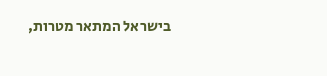בישראל המתאר מטרות,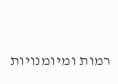רמות ומיומנויות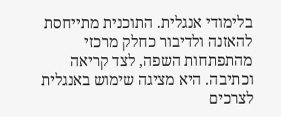בלימודי אנגלית. התוכנית מתייחסת להאזנה ולדיבור כחלק מרכזי מהתפתחות השפה, לצד קריאה וכתיבה. היא מציגה שימוש באנגלית לצרכים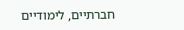חברתיים, לימודיים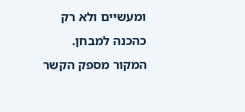ומעשיים ולא רק כהכנה למבחן. המקור מספק הקשר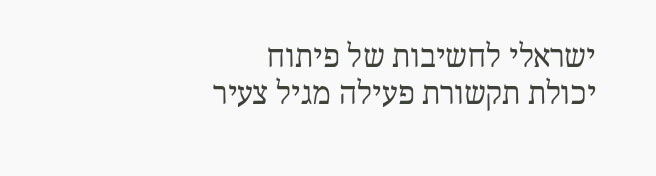ישראלי לחשיבות של פיתוח יכולת תקשורת פעילה מגיל צעיר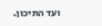ועד התיכון.